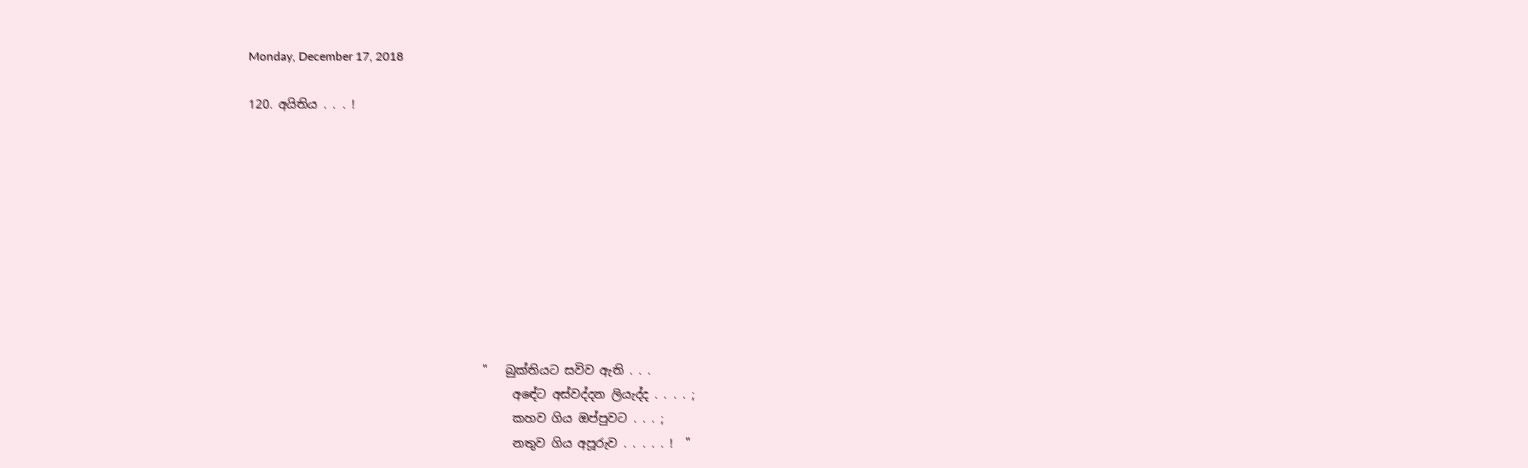Monday, December 17, 2018

120. අයිතිය . . . !










                                       "   බුක්තියට සවිව ඇති . . .
                                            අඳේට අස්වද්දන ලියැද්ද . . . . ;
                                            කහව ගිය ඔප්පුවට . . . ;
                                            නතුව ගිය අපූරුව . . . . . !  "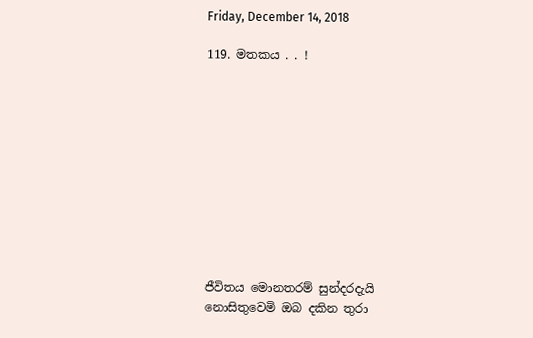Friday, December 14, 2018

119. මතකය . . !











ජීවිතය මොනතරම් සුන්දරදැයි
නොසිතුවෙමි ඔබ දකින තුරා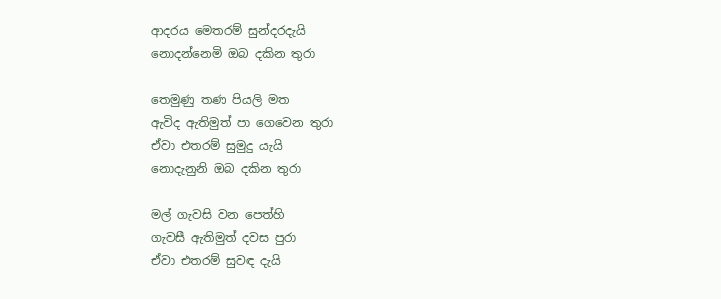ආදරය මෙතරම් සුන්දරදැයි
නොදන්නෙමි ඔබ දකින තුරා

තෙමුණු තණ පියලි මත
ඇවිද ඇතිමුත් පා ගෙවෙන තුරා
ඒවා එතරම් සුමුදු යැයි
නොදැනුනි ඔබ දකින තුරා

මල් ගැවසි වන පෙත්හි
ගැවසී ඇතිමුත් දවස පුරා
ඒවා එතරම් සුවඳ දැයි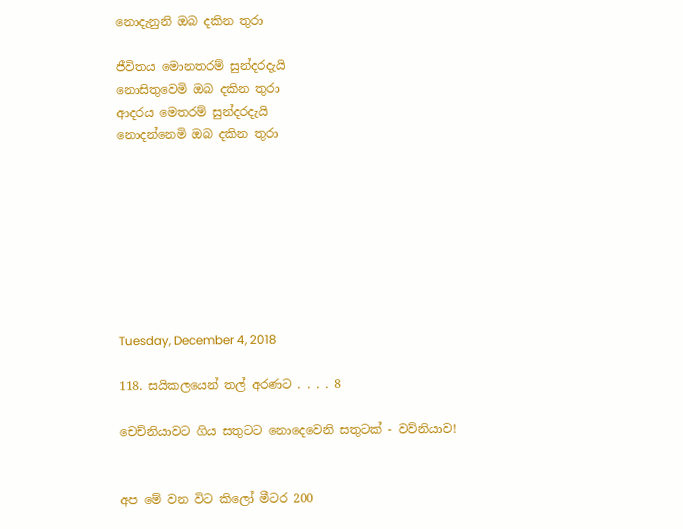නොදැනුනි ඔබ දකින තුරා

ජීවිතය මොනතරම් සුන්දරදැයි
නොසිතුවෙමි ඔබ දකින තුරා
ආදරය මෙතරම් සුන්දරදැයි
නොදන්නෙමි ඔබ දකින තුරා








Tuesday, December 4, 2018

118. සයිකලයෙන් තල් අරණට . . . . 8

චෙච්නියාවට ගිය සතුටට නොදෙවෙනි සතුටක් - වව්නියාව!


අප මේ වන විට කිලෝ මීටර 200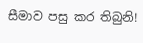සීමාව පසු කර තිබුනි!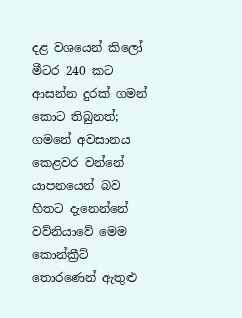දළ වශයෙන් කිලෝ මීටර 240 කට ආසන්න දුරක් ගමන් කොට තිබුනත්; ගමනේ අවසානය කෙළවර වන්නේ යාපනයෙන් බව හිතට දැනෙන්නේ වව්නියාවේ මෙම කොන්ක්‍රීට් තොරණෙන් ඇතුළු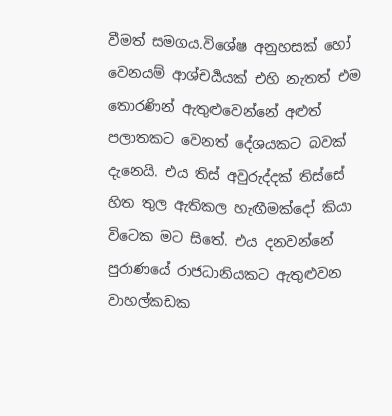වීමත් සමගය.විශේෂ අනුහසක් හෝ වෙනයම් ආශ්චර්‍යයක් එහි නැතත් එම තොරණින් ඇතුළුවෙන්නේ අළුත් පලාතකට වෙනත් දේශයකට බවක් දැනෙයි. එය තිස් අවුරුද්දක් තිස්සේ හිත තුල ඇතිකල හැඟීමක්දෝ කියා විටෙක මට සිතේ. එය දනවන්නේ පුරාණයේ රාජධානියකට ඇතුළුවන වාහල්කඩක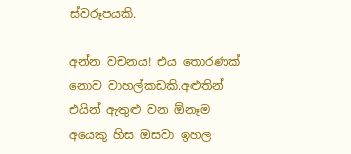ස්වරූපයකි.

අන්න වචනය! එය තොරණක් නොව වාහල්කඩකි.අළුතින් එයින් ඇතුළු වන ඕනෑම අයෙකු හිස ඔසවා ඉහල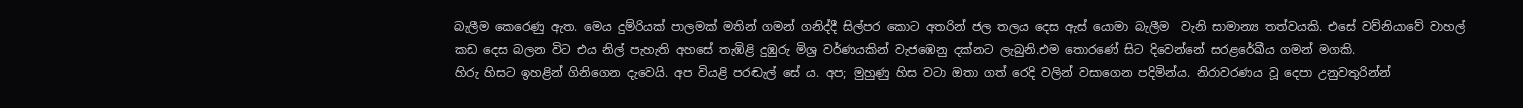බැලීම කෙරෙණු ඇත. මෙය දුම්රියක් පාලමක් මතින් ගමන් ගනිද්දී සිල්පර කොට අතරින් ජල තලය දෙස ඇස් යොමා බැලීම  වැනි සාමාන්‍ය තත්වයකි. එසේ වව්නියාවේ වාහල් කඩ දෙස බලන විට එය නිල් පැහැති අහසේ තැඹිළි දුඹුරු මිශ්‍ර වර්ණයකින් වැජඹෙනු දක්නට ලැබුනි.එම තොරණේ සිට දිවෙන්නේ සරළරේඛීය ගමන් මගකි.
හිරු හිසට ඉහළින් ගිනිගෙන දැවෙයි. අප වියළි පරඬැල් සේ ය. අප; මුහුණු හිස වටා ඔතා ගත් රෙදි වලින් වසාගෙන පදිමින්ය. නිරාවරණය වූ දෙපා උනුවතුරින්න්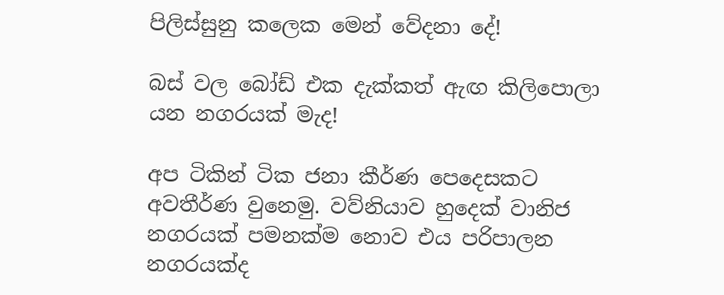පිලිස්සුනු කලෙක මෙන් වේදනා දේ!

බස් වල බෝඩ් එක දැක්කත් ඇඟ කිලිපොලා යන නගරයක් මැද!

අප ටිකින් ටික ජනා කීර්ණ පෙදෙසකට අවතීර්ණ වුනෙමු. වව්නියාව හුදෙක් වානිජ නගරයක් පමනක්ම නොව එය පරිපාලන නගරයක්ද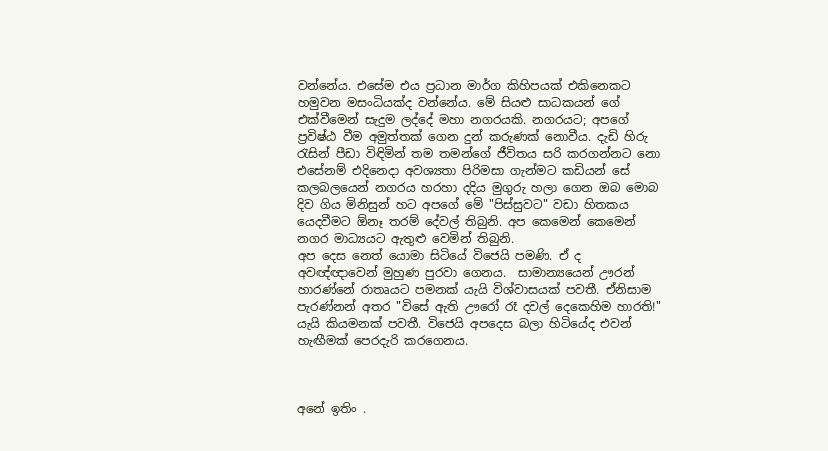වන්නේය. එසේම එය ප්‍රධාන මාර්ග කිහිපයක් එකිනෙකට හමුවන මසංධියක්ද වන්නේය. මේ සියළු සාධකයන් ගේ එක්වීමෙන් සැදුම ලද්දේ මහා නගරයකි. නගරයට; අපගේ ප්‍රවිෂ්ඨ වීම අමුත්තක් ගෙන දුන් කරුණක් නොවීය. දැඩි හිරු රැසින් පීඩා විඳිමින් තම තමන්ගේ ජීවිතය සරි කරගන්නට නො එසේනම් එදිනෙදා අවශ්‍යතා පිරිමසා ගැන්මට කඩියන් සේ කලබලයෙන් නගරය හරහා දදිය මුගුරු හලා ගෙන ඔබ මොබ දිව ගිය මිනිසුන් හට අපගේ මේ "පිස්සුවට" වඩා හිතකය යෙදවීමට ඕනෑ තරම් දේවල් තිබුනි. අප කෙමෙන් කෙමෙන් නගර මාධ්‍යයට ඇතුළු වෙමින් තිබුනි.
අප දෙස නෙත් යොමා සිටියේ විජෙයි පමණි. ඒ ද අවඥ්ඥාවෙන් මුහුණ පුරවා ගෙනය.  සාමාන්‍යයෙන් ඌරන් හාරණ්නේ රාතෘයට පමනක් යැයි විශ්වාසයක් පවතී. ඒනිසාම පැරණ්නන් අතර "විසේ ඇති ඌරෝ රෑ දවල් දෙකෙහිම හාරති!" යැයි කියමනක් පවතී. විජෙයි අපදෙස බලා හිටියේද එවන් හැඟීමක් පෙරදැරි කරගෙනය.



අනේ ඉතිං .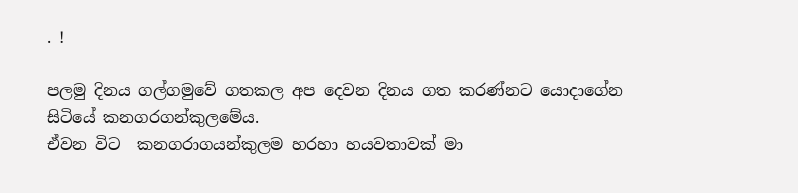. !

පලමු දිනය ගල්ගමුවේ ගතකල අප දෙවන දිනය ගත කරණ්නට යොදාගේන සිටියේ කනගරගන්කුලමේය.
ඒවන විට  කනගරාගයන්කුලම හරහා හයවතාවක් මා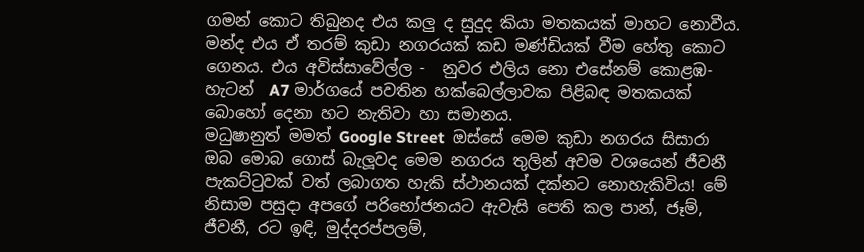ගමන් කොට තිබුනද එය කලු ද සුදුද කියා මතකයක් මාහට නොවීය. මන්ද එය ඒ තරම් කුඩා නගරයක් කඩ මණ්ඩියක් වීම හේතු කොට ගෙනය. එය අවිස්සාවේල්ල -  නුවර එලිය නො එසේනම් කොළඹ-හැටන්  A7 මාර්ගයේ පවතින හක්බෙල්ලාවක පිළිබඳ මතකයක් බොහෝ දෙනා හට නැතිවා හා සමානය.
මධුෂානුත් මමත් Google Street  ඔස්සේ මෙම කුඩා නගරය සිසාරා ඔබ මොබ ගොස් බැලූවද මෙම නගරය තුලින් අවම වශයෙන් ජීවනී පැකට්ටුවක් වත් ලබාගත හැකි ස්ථානයක් දක්නට නොහැකිවිය! මේ නිසාම පසුදා අපගේ පරිභෝජනයට ඇවැසි පෙති කල පාන්, ජෑම්, ජීවනී, රට ඉඳි, මුද්දරප්පලම්,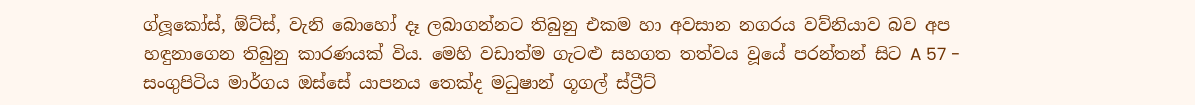ග්ලූකෝස්, ඕට්ස්, වැනි බොහෝ දෑ ලබාගන්නට තිබුනු එකම හා අවසාන නගරය වව්නියාව බව අප හඳුනාගෙන තිබුනු කාරණයක් විය. මෙහි වඩාත්ම ගැටළු සහගත තත්වය වූයේ පරන්තන් සිට A 57 - සංගුපිටිය මාර්ගය ඔස්සේ යාපනය තෙක්ද මධුෂාන් ගූගල් ස්ට්‍රීට්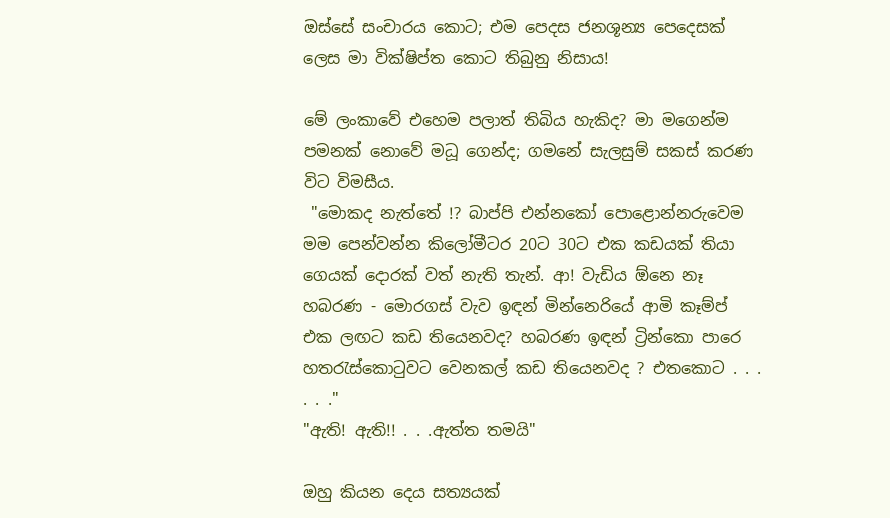ඔස්සේ සංචාරය කොට; එම පෙදස ජනශූන්‍ය පෙදෙසක් ලෙස මා වික්ෂිප්ත කොට තිබුනු නිසාය!

මේ ලංකාවේ එහෙම පලාත් තිබිය හැකිද? මා මගෙන්ම පමනක් නොවේ මධූ ගෙන්ද; ගමනේ සැලසුම් සකස් කරණ විට විමසීය.
 "මොකද නැත්තේ !? බාප්පි එන්නකෝ පොළොන්නරුවෙම මම පෙන්වන්න කිලෝමීටර 20ට 30ට එක කඩයක් තියා ගෙයක් දොරක් වත් නැති තැන්. ආ! වැඩිය ඕනෙ නෑ හබරණ - මොරගස් වැව ඉඳන් මින්නෙරියේ ආමි කෑම්ප් එක ලඟට කඩ තියෙනවද? හබරණ ඉඳන් ට්‍රින්කො පාරෙ හතරැස්කොටුවට වෙනකල් කඩ තියෙනවද ? එතකොට . . . . . ."
"ඇති! ඇති!! . . .ඇත්ත තමයි"

ඔහු කියන දෙය සත්‍යයක්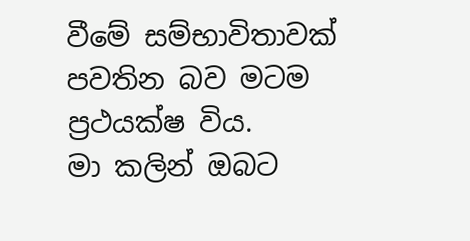වීමේ සම්භාවිතාවක් පවතින බව මටම ප්‍රථයක්ෂ විය.
මා කලින් ඔබට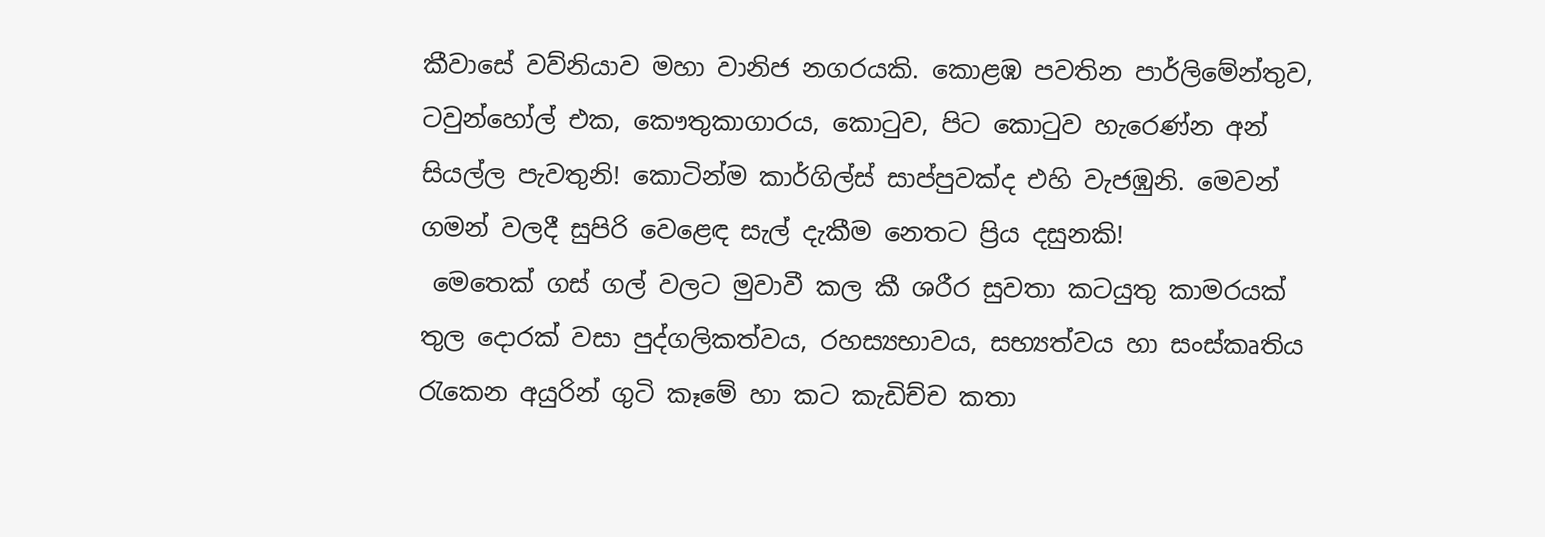කීවාසේ වව්නියාව මහා වානිජ නගරයකි. කොළඹ පවතින පාර්ලිමේන්තුව, ටවුන්හෝල් එක, කෞතුකාගාරය, කොටුව, පිට කොටුව හැරෙණ්න අන් සියල්ල පැවතුනි! කොටින්ම කාර්ගිල්ස් සාප්පුවක්ද එහි වැජඹුනි. මෙවන් ගමන් වලදී සුපිරි වෙළෙඳ සැල් දැකීම නෙතට ප්‍රිය දසුනකි!
 මෙතෙක් ගස් ගල් වලට මුවාවී කල කී ශරීර සුවතා කටයුතු කාමරයක් තුල දොරක් වසා පුද්ගලිකත්වය, රහස්‍යභාවය, සභ්‍යත්වය හා සංස්කෘතිය රැකෙන අයුරින් ගුටි කෑමේ හා කට කැඩිච්ච කතා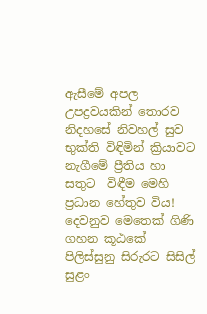ඇසීමේ අපල උපද්‍රවයකින් තොරව නිදහසේ නිවහල් සුව භුක්ති විඳිමින් ක්‍රියාවට නැගීමේ ප්‍රීතිය හා සතුට  විඳීම මෙහි ප්‍රධාන හේතුව විය!
දෙවනුව මෙතෙක් ගිණි ගහන කූඨකේ පිලිස්සුනු සිරුරට සිසිල් සුළං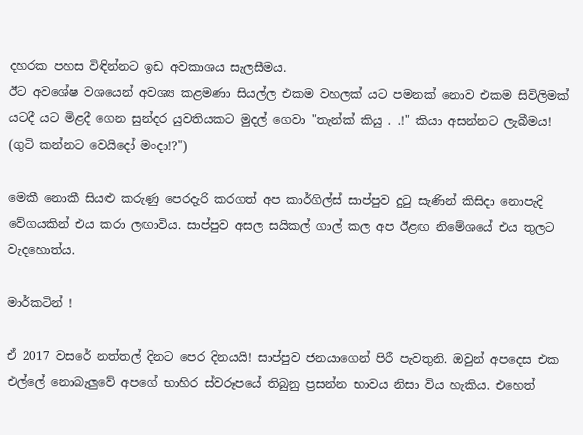දහරක පහස විඳින්නට ඉඩ අවකාශය සැලසීමය.
ඊට අවශේෂ වශයෙන් අවශ්‍ය කළමණා සියල්ල එකම වහලක් යට පමනක් නොව එකම සිවිලිමක් යටදී යට මිළදී ගෙන සුන්දර යුවතියකට මුදල් ගෙවා "තැන්ක් කියු . .!" කියා අසන්නට ලැබීමය! (ගුටි කන්නට වෙයිදෝ මංදා!?")

මෙකී නොකී සියළු කරුණු පෙරදැරි කරගත් අප කාර්ගිල්ස් සාප්පුව දුටු සැණින් කිසිදා නොපැදි වේගයකින් එය කරා ලඟාවිය. සාප්පුව අසල සයිකල් ගාල් කල අප ඊළඟ නිමේශයේ එය තුලට වැදහොත්ය.

මාර්කටින් !

ඒ 2017 වසරේ නත්තල් දිනට පෙර දිනයයි! සාප්පුව ජනයාගෙන් පිරී පැවතුනි. ඔවුන් අපදෙස එක එල්ලේ නොබැලුවේ අපගේ භාහිර ස්වරූපයේ තිබුනු ප්‍රසන්න භාවය නිසා විය හැකිය. එහෙත්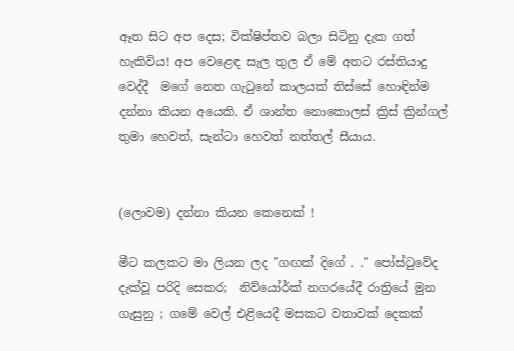ඈත සිට අප දෙස; වික්ෂිප්තව බලා සිටිනු දැක ගත් හැකිවිය! අප වෙළෙඳ සැල තුල ඒ මේ අතට රස්තියාදු වෙද්දී  මගේ නෙත ගැටුනේ කාලයක් තිස්සේ හොඳින්ම දන්නා කියන අයෙකි. ඒ ශාන්ත නොකොලස් ක්‍රිස් ක්‍රින්ගල් තුමා හෙවත්, සැන්ටා හෙවත් නත්තල් සීයාය.


(ලොවම) දන්නා කියන කෙනෙක් !

මීට කලකට මා ලියන ලද "ගඟක් දිගේ . ." පෝස්ටුවේද දැක්වූ පරිදි සෙකර;  නිව්යෝර්ක් නගරයේදී රාත්‍රියේ මුන ගැසුනු ; ගමේ වෙල් එළියෙදී මසකට වතාවක් දෙකක්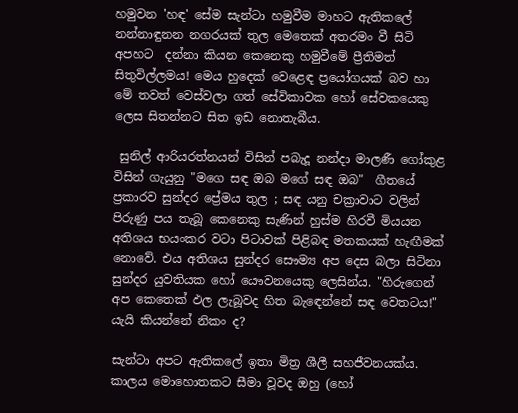හමුවන 'හඳ' සේම සැන්ටා හමුවීම මාහට ඇතිකලේ නන්නාඳුනන නගරයක් තුල මෙතෙක් අතරමං වී සිටි අපහට  දන්නා කියන කෙනෙකු හමුවීමේ ප්‍රීතිමත් සිතුවිල්ලමය! මෙය හුදෙක් වෙළෙඳ ප්‍රයෝගයක් බව හා මේ තවත් වෙස්වලා ගත් සේවිකාවක හෝ සේවකයෙකු ලෙස සිතන්නට සිත ඉඩ නොතැබීය.

 සුනිල් ආරියරත්නයන් විසින් පබැදූ නන්දා මාලණී ගෝකුළ විසින් ගැයුනු "මගෙ සඳ ඔබ මගේ සඳ ඔබ"  ගීතයේ ප්‍රකාරව සුන්දර ප්‍රේමය තුල ; සඳ යනු චක්‍රාවාට වලින් පිරුණු පය තැබූ කෙනෙකු සැණින් හුස්ම හිරවී මියයන අතිශය භයංකර වටා පිටාවක් පිළිබඳ මතකයක් හැඟීමක්  නොවේ. එය අතිශය සුන්දර සෞම්‍ය අප දෙස බලා සිටිනා සුන්දර යුවතියක හෝ යෞවනයෙකු ලෙසින්ය. "හිරුගෙන් අප කෙතෙක් ඵල ලැබූවද හිත බැඳෙන්නේ සඳ වෙතටය!" යැයි කියන්නේ නිකං ද?

සැන්ටා අපට ඇතිකලේ ඉතා මිත්‍ර ශීලී සහජීවනයක්ය. කාලය මොහොතකට සීමා වූවද ඔහු (හෝ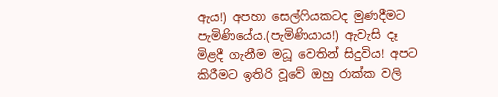ඇය!) අපහා සෙල්ෆියකටද මුණදීමට පැමිණියේය.(පැමිණියාය!) ඇවැසි දෑ මිළදී ගැනීම මධූ වෙතින් සිදුවිය! අපට කිරීමට ඉතිරි වූවේ ඔහු රාක්ක වලි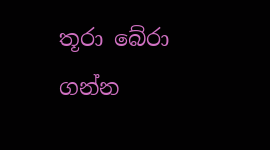තූරා බේරා ගන්න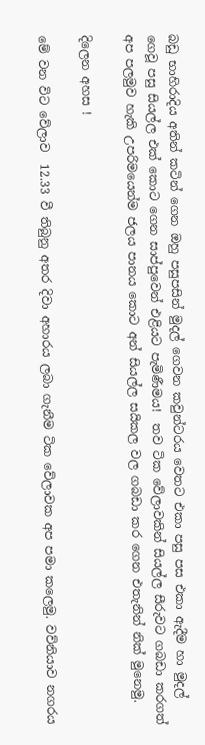බඩු භාහිරාදිය අතින් කටින් ගෙන ඔහු පසුපසින් මුදල් ගෙවන කවුන්ටරය වෙතට එකා පසු පස එකා ඇදීම හා මුදල් ගෙවූ පසු සියල්ල එක් කොට ගෙන සාප්පුවෙන් එළියට පැමිණීමය!  තව ටික වේලාවකින් සියල්ල සීරුවට ගබඩා කරගත් අප පලමුව හැකි උපරිමයෙන්ම ජලය පානය කොට අන් සියල්ල සයිකල වල ගබඩා කර ගෙන එතැනින් නික් මුනෙමු.

දිලෙන අහස !

මේ වන විට වේලාව  12.33 වී තිබුනු අතර දිවා අහාරය ලබා ගැනීම ටික වේලාවක අප පමා කලෙමු. වව්නියාව නගරය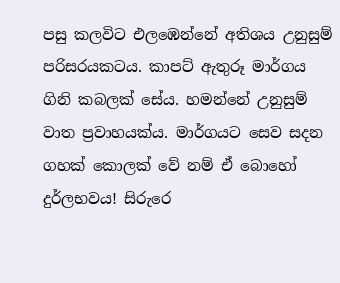පසු කලවිට එලඹෙන්නේ අතිශය උනුසුම් පරිසරයකටය. කාපට් ඇතුරූ මාර්ගය ගිනි කබලක් සේය. හමන්නේ උනුසුම් වාත ප්‍රවාහයක්ය. මාර්ගයට සෙව සදන ගහක් කොලක් වේ නම් ඒ බොහෝ දුර්ලභවය! සිරුරෙ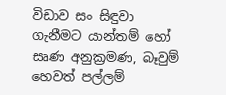විඩාව සං සිඳුවා ගැනීමට යාන්තම් හෝ සෘණ අනුක්‍රමණ, බෑවුම් හෙවත් පල්ලම්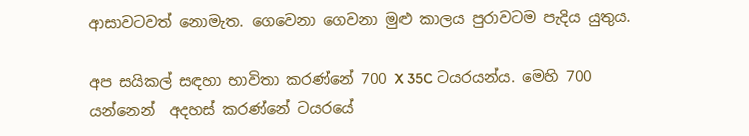ආසාවටවත් නොමැත. ගෙවෙනා ගෙවනා මුළු කාලය පුරාවටම පැදිය යුතුය.

අප සයිකල් සඳහා භාවිතා කරණ්නේ 700 X 35C ටයරයන්ය. මෙහි 700 යන්නෙන්  අදහස් කරණ්නේ ටයරයේ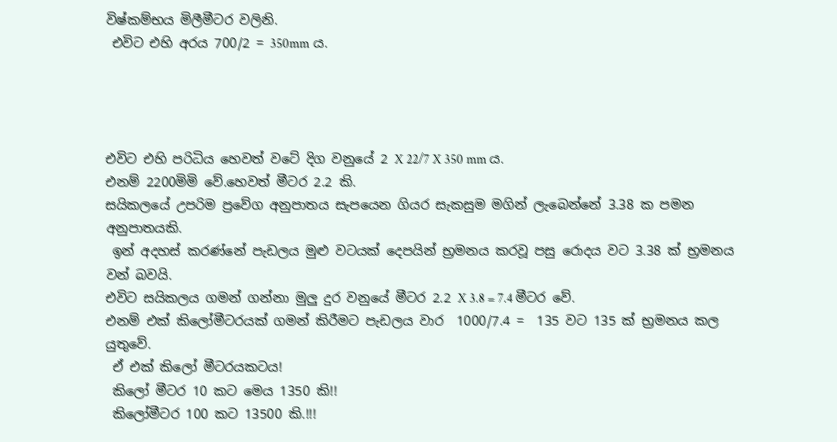විෂ්කම්භය මිලීමීටර වලිනි.
 එවිට එහි අරය 700/2 = 350mm ය.




එවිට එහි පරිධිය හෙවත් වටේ දිග වනුයේ 2 X 22/7 X 350 mm ය.
එනම් 2200මිමි වේ.හෙවත් මීටර 2.2 කි.
සයිකලයේ උපරිම ප්‍රවේග අනුපාතය සැපයෙන ගියර සැකසුම මගින් ලැබෙන්නේ 3.38 ක පමන අනුපාතයකි.
 ඉන් අදහස් කරණ්නේ පැඩලය මුළු වටයක් දෙපයින් භ්‍රමනය කරවූ පසු රොදය වට 3.38 ක් භ්‍රමනය වන් බවයි.
එවිට සයිකලය ගමන් ගන්නා මුලු දුර වනුයේ මීටර 2.2 X 3.8 = 7.4 මීටර වේ.
එනම් එක් කිලෝමීටරයක් ගමන් කිරීමට පැඩලය වාර  1000/7.4 =  135 වට 135 ක් භ්‍රමනය කල යුතුවේ.
 ඒ එක් කිලෝ මීටරයකටය!
 කිලෝ මීටර 10 කට මෙය 1350 කි!!
 කිලෝමීටර 100 කට 13500 කි.!!!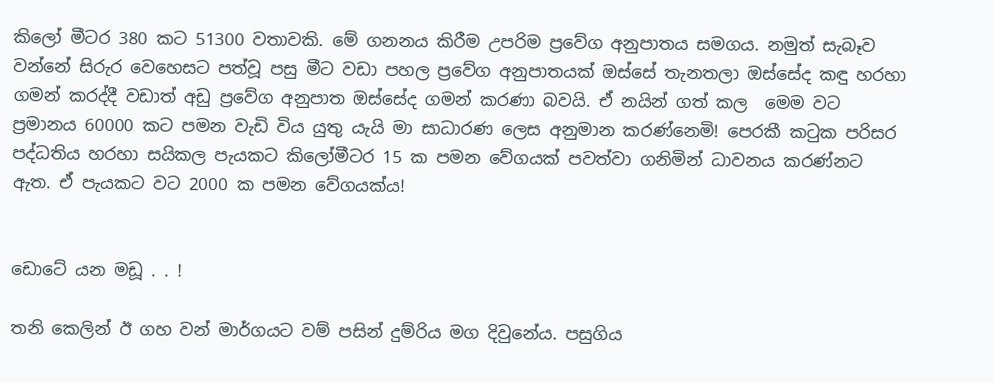කිලෝ මීටර 380 කට 51300 වතාවකි. මේ ගනනය කිරීම උපරිම ප්‍රවේග අනුපාතය සමගය. නමුත් සැබෑව වන්නේ සිරුර වෙහෙසට පත්වූ පසු මීට වඩා පහල ප්‍රවේග අනුපාතයක් ඔස්සේ තැනතලා ඔස්සේද කඳු හරහා ගමන් කරද්දී වඩාත් අඩු ප්‍රවේග අනුපාත ඔස්සේද ගමන් කරණා බවයි. ඒ නයින් ගත් කල  මෙම වට ප්‍රමානය 60000 කට පමන වැඩි විය යුතු යැයි මා සාධාරණ ලෙස අනුමාන කරණ්නෙමි! පෙරකී කටුක පරිසර පද්ධතිය හරහා සයිකල පැයකට කිලෝමීටර 15 ක පමන වේගයක් පවත්වා ගනිමින් ධාවනය කරණ්නට ඇත. ඒ පැයකට වට 2000 ක පමන වේගයක්ය!


ඩොටේ යන මඩූ . . !

තනි කෙලින් ඊ ගහ වන් මාර්ගයට වම් පසින් දුම්රිය මග දිවුනේය. පසුගිය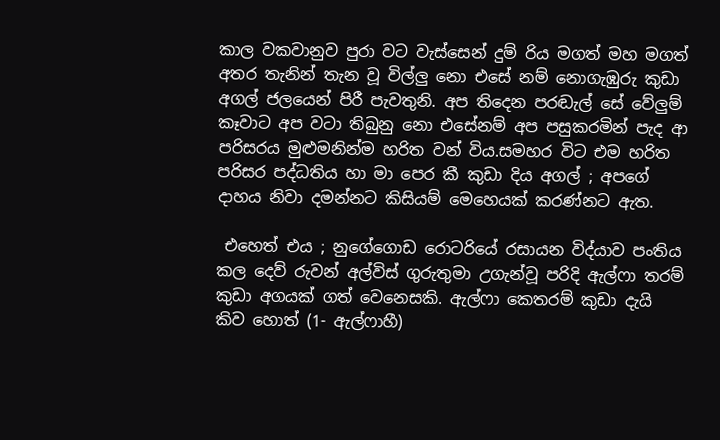කාල වකවානුව පුරා වට වැස්සෙන් දුම් රිය මගත් මහ මගත් අතර තැනින් තැන වූ විල්ලු නො එසේ නම් නොගැඹුරු කුඩා අගල් ජලයෙන් පිරී පැවතුනි. අප තිදෙන පරඬැල් සේ වේලුම් කෑවාට අප වටා තිබුනු නො එසේනම් අප පසුකරමින් පැද ආ පරිසරය මුළුමනින්ම හරිත වන් විය.සමහර විට එම හරිත පරිසර පද්ධතිය හා මා පෙර කී කුඩා දිය අගල් ; අපගේ දාහය නිවා දමන්නට කිසියම් මෙහෙයක් කරණ්නට ඇත.

 එහෙත් එය ; නුගේගොඩ රොටරියේ රසායන විද්යාව පංතිය කල දෙව් රුවන් අල්විස් ගුරුතුමා උගැන්වූ පරිදි ඇල්ෆා තරම් කුඩා අගයක් ගත් වෙනෙසකි. ඇල්ෆා කෙතරම් කුඩා දැයි කිව හොත් (1- ඇල්ෆාහී)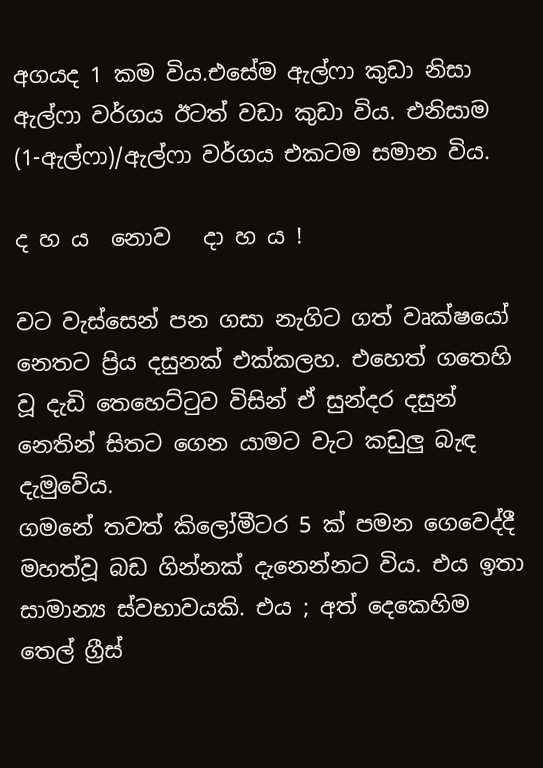අගයද 1 කම විය.එසේම ඇල්ෆා කුඩා නිසා ඇල්ෆා වර්ගය ඊටත් වඩා කුඩා විය. එනිසාම (1-ඇල්ෆා)/ඇල්ෆා වර්ගය එකටම සමාන විය.

ද හ ය  නොව   දා හ ය !

වට වැස්සෙන් පන ගසා නැගිට ගත් වෘක්ෂයෝ නෙතට ප්‍රිය දසුනක් එක්කලහ. එහෙත් ගතෙහි වූ දැඩි තෙහෙට්ටුව විසින් ඒ සුන්දර දසුන් නෙතින් සිතට ගෙන යාමට වැට කඩුලු බැඳ දැමුවේය.
ගමනේ තවත් කිලෝමීටර 5 ක් පමන ගෙවෙද්දී මහත්වූ බඩ ගින්නක් දැනෙන්නට විය. එය ඉතා සාමාන්‍ය ස්වභාවයකි. එය ; අත් දෙකෙහිම තෙල් ග්‍රීස්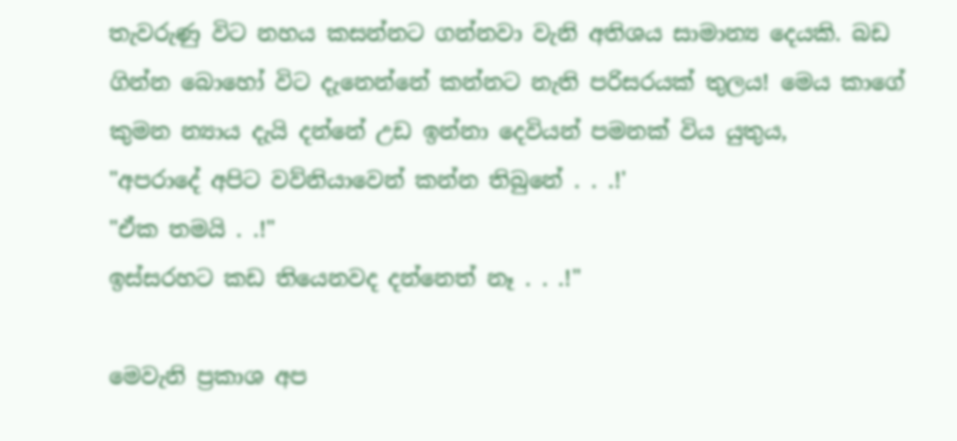තැවරුණු විට නහය කසන්නට ගන්නවා වැනි අතිශය සාමාන්‍ය දෙයකි. බඩ ගින්න බොහෝ විට දැනෙන්නේ කන්නට නැති පරිසරයක් තුලය! මෙය කාගේ කුමන න්‍යාය දැයි දන්නේ උඩ ඉන්නා දෙවියන් පමනක් විය යුතුය,
"අපරාදේ අපිට වව්නියාවෙන් කන්න තිබුනේ . . .!'
"ඒක තමයි . .!"
ඉස්සරහට කඩ තියෙනවද දන්නෙත් නෑ . . .!"

මෙවැනි ප්‍රකාශ අප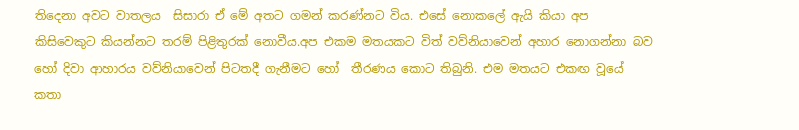තිදෙනා අවට වාතලය  සිසාරා ඒ මේ අතට ගමන් කරණ්නට විය. එසේ නොකලේ ඇයි කියා අප කිසිවෙකුට කියන්නට තරම් පිළිතුරක් නොවීය.අප එකම මතයකට විත් වව්නියාවෙන් අහාර නොගන්නා බව හෝ දිවා ආහාරය වව්නියාවෙන් පිටතදී ගැනීමට හෝ  තීරණය කොට තිබුනි. එම මතයට එකඟ වූයේ   කතා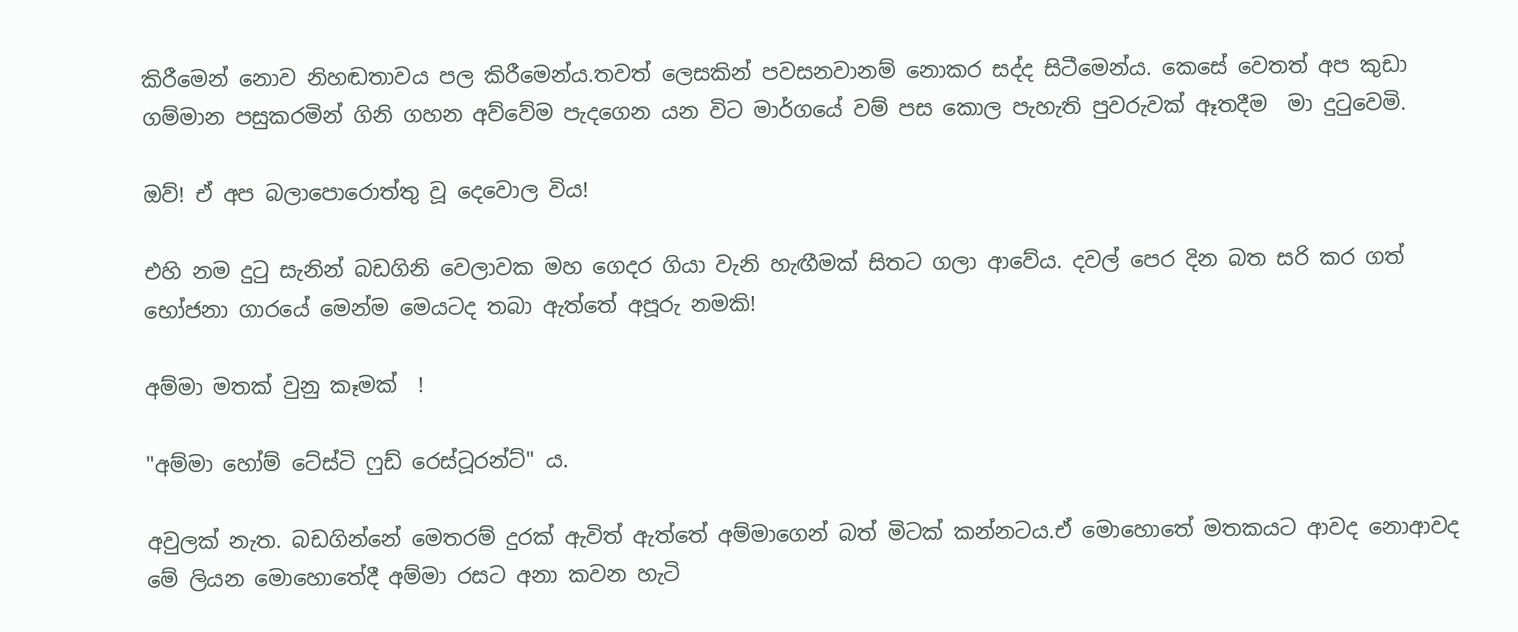කිරීමෙන් නොව නිහඬතාවය පල කිරීමෙන්ය.තවත් ලෙසකින් පවසනවානම් නොකර සද්ද සිටීමෙන්ය. කෙසේ වෙතත් අප කුඩා ගම්මාන පසුකරමින් ගිනි ගහන අව්වේම පැදගෙන යන විට මාර්ගයේ වම් පස කොල පැහැති පුවරුවක් ඈතදීම  මා දුටුවෙමි.

ඔව්! ඒ අප බලාපොරොත්තු වූ දෙවොල විය!

එහි නම දුටු සැනින් බඩගිනි වෙලාවක මහ ගෙදර ගියා වැනි හැඟීමක් සිතට ගලා ආවේය. දවල් පෙර දින බත සරි කර ගත් භෝජනා ගාරයේ මෙන්ම මෙයටද තබා ඇත්තේ අපූරු නමකි!

අම්මා මතක් වුනු කෑමක්  !

"අම්මා හෝම් ටේස්ටි ෆුඩ් රෙස්ටූරන්ට්" ය.

අවුලක් නැත. බඩගින්නේ මෙතරම් දුරක් ඇවිත් ඇත්තේ අම්මාගෙන් බත් මිටක් කන්නටය.ඒ මොහොතේ මතකයට ආවද නොආවද මේ ලියන මොහොතේදී අම්මා රසට අනා කවන හැටි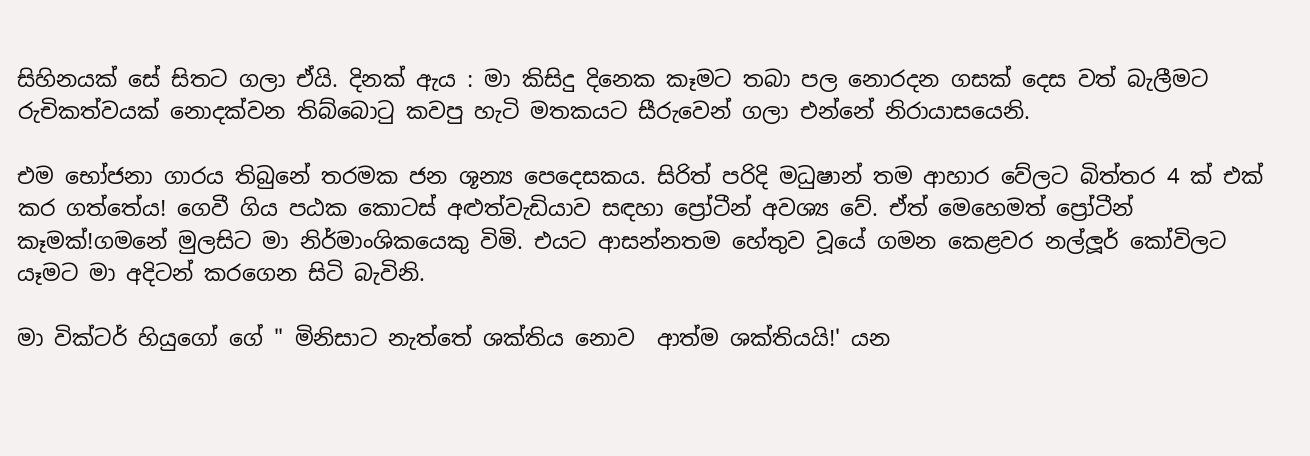සිහිනයක් සේ සිතට ගලා ඒයි. දිනක් ඇය : මා කිසිදු දිනෙක කෑමට තබා පල නොරදන ගසක් දෙස වත් බැලීමට රුචිකත්වයක් නොදක්වන තිබ්බොටු කවපු හැටි මතකයට සීරුවෙන් ගලා එන්නේ නිරායාසයෙනි.

එම භෝජනා ගාරය තිබුනේ තරමක ජන ශූන්‍ය පෙදෙසකය. සිරිත් පරිදි මධුෂාන් තම ආහාර වේලට බිත්තර 4 ක් එක් කර ගත්තේය! ගෙවී ගිය පඨක කොටස් අළුත්වැඩියාව සඳහා ප්‍රෝටීන් අවශ්‍ය වේ. ඒත් මෙහෙමත් ප්‍රෝටීන් කෑමක්!ගමනේ මුලසිට මා නිර්මාංශිකයෙකු විමි. එයට ආසන්නතම හේතුව වූයේ ගමන කෙළවර නල්ලූර් කෝවිලට යෑමට මා අදිටන් කරගෙන සිටි බැවිනි.

මා වික්ටර් හියුගෝ ගේ " මිනිසාට නැත්තේ ශක්තිය නොව  ආත්ම ශක්තියයි!' යන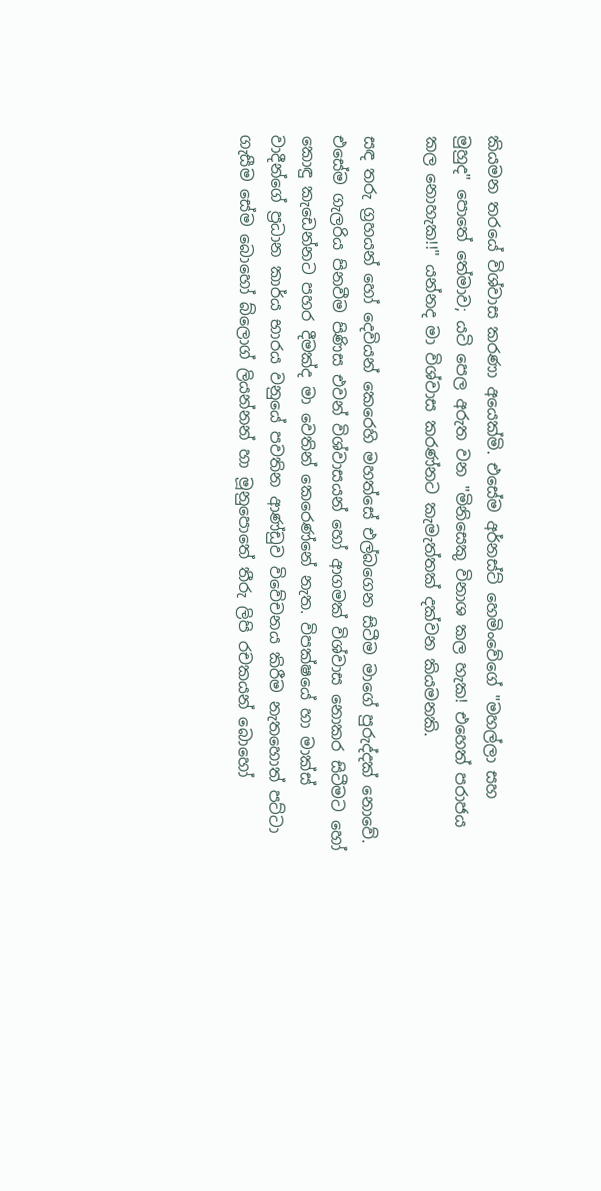කියමන තරයේ විශ්වාස කරණා අයෙක්මි. එසේම අර්නස්ට් හෙමිංවේගේ "මහල්ලා සහ මුහුද" පොතේ තේමාව; යටි පෙල අරුත වන "මිනිසෙකු විනාශ කල හැක! එහෙත් පරාජය කල නොහැක!!" යන්නද මා විශ්වාස කරණ්නට කැමැත්තක් දක්වන කියමනකි.

සඳ තරු ග්‍රහයන් හෝ දෙවියන් කෙරෙහි මහත්සේ එල්බගෙන සිටීම මාගේ පුරුද්දක් නොවේ. එසේම ගැලරිය පිනවීම පිණිස එවන් විශ්වාසයන් හෝ ආගමක් විශ්වාස නොකර සිටීමට හෝ කොඳු කැඩෙන්නට පහර දීමක්ද මා වෙතින් කෙරෙණ්නේ නැත. විපක්ෂයේ හා මාක්ස් වාදීන්ගේ ප්‍රධාන කාර්ය භාරය වනුයේ පවතින ආණ්ඩුව විවේචනය කිරීම නැතහොත් පට්ටා ගැසීම සේම බොහෝ බ්ලොග් ලියන්නන් හා මූනුපොතේ තීරු ලිපි රචකයන් බොහෝ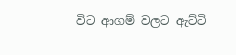විට ආගම් වලට ඇට්ටි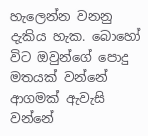හැලෙන්න වනනු දැකිය හැක. බොහෝ විට ඔවුන්ගේ පොදු මතයක් වන්නේ  ආගමක් ඇවැසි වන්නේ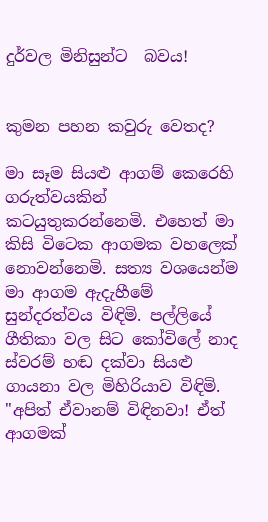දුර්වල මිනිසුන්ට  බවය!


කුමන පහන කවුරු වෙතද?

මා සෑම සියළු ආගම් කෙරෙහි ගරුත්වයකින් කටයුතුකරන්නෙමි. එහෙත් මා කිසි විටෙක ආගමක වහලෙක් නොවන්නෙමි. සත්‍ය වශයෙන්ම මා ආගම ඇදැහීමේ සුන්දරත්වය විඳිමි. පල්ලියේ ගීතිකා වල සිට කෝවිලේ නාද ස්වරම් හඬ දක්වා සියළු ගායනා වල මිහිරියාව විඳිමි.
"අපිත් ඒවානම් විඳිනවා! ඒත් ආගමක්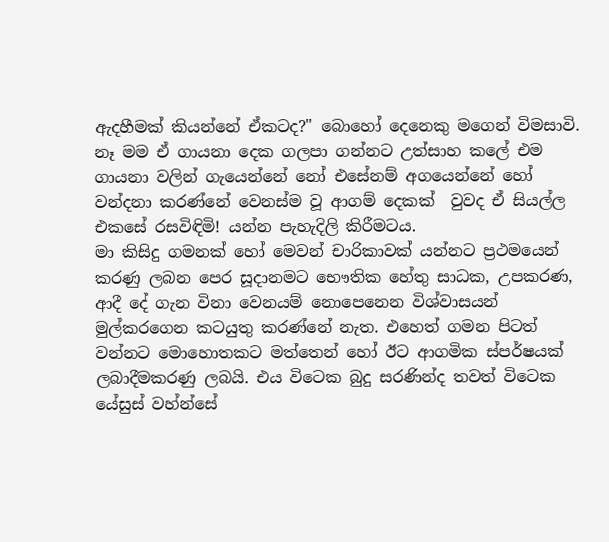ඇදහීමක් කියන්නේ ඒකටද?" බොහෝ දෙනෙකු මගෙන් විමසාවි. නෑ මම ඒ ගායනා දෙක ගලපා ගන්නට උත්සාහ කලේ එම ගායනා වලින් ගැයෙන්නේ නෝ එසේනම් අගයෙන්නේ හෝ වන්දනා කරණ්නේ වෙනස්ම වූ ආගම් දෙකක්  වුවද ඒ සියල්ල එකසේ රසවිඳිමි! යන්න පැහැදිලි කිරීමටය.
මා කිසිදු ගමනක් හෝ මෙවන් චාරිකාවක් යන්නට ප්‍රථමයෙන් කරණු ලබන පෙර සූදානමට භෞතික හේතු සාධක, උපකරණ, ආදී දේ ගැන විනා වෙනයම් නොපෙනෙන විශ්වාසයන් මුල්කරගෙන කටයුතු කරණ්නේ නැත. එහෙත් ගමන පිටත් වන්නට මොහොතකට මත්තෙන් හෝ ඊට ආගමික ස්පර්ෂයක් ලබාදීමකරණු ලබයි. එය විටෙක බුදු සරණින්ද තවත් විටෙක යේසුස් වහ්න්සේ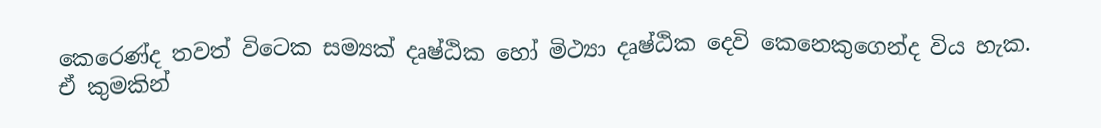කෙරෙණ්ද තවත් විටෙක සම්‍යක් දෘෂ්ඨික හෝ මිථ්‍යා දෘෂ්ඨික දෙවි කෙනෙකුගෙන්ද විය හැක. ඒ කුමකින්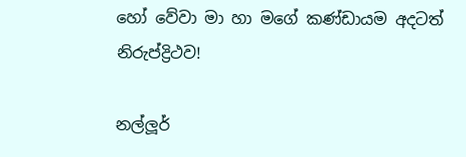හෝ වේවා මා හා මගේ කණ්ඩායම අදටත් නිරුප්ද්‍රිථව!

නල්ලූර්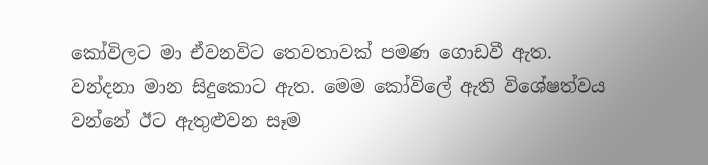කෝවිලට මා ඒවනවිට තෙවතාවක් පමණ ගොඩවී ඇත. වන්දනා මාන සිදුකොට ඇත. මෙම කෝවිලේ ඇති විශේෂත්වය වන්නේ ඊට ඇතුළුවන සෑම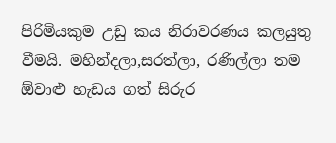පිරිමියකුම උඩු කය නිරාවරණය කලයුතු වීමයි. මහින්දලා,සරත්ලා, රණිල්ලා තම ඕවාළු හැඩය ගත් සිරුර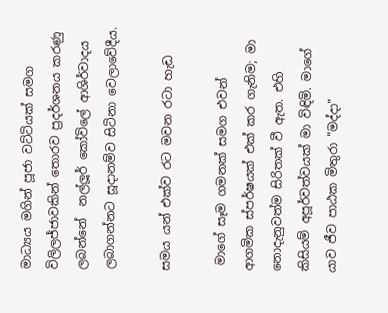මාධ්‍යය මගින් පූජා වට්ටියක් සමග විලිලජ්ජාවකින් තොරව ප්‍රදර්ශනය කරණු ලබන්නේ  නල්ලූර් කෝවිලේ ආශිර්වාදය ලබාගන්නට සූදානම්ව සිටිනා වෙලාවේදීය.

සමය යන් එක්ව රට මවන රටා හැඩ

 මාගේ සෑම ගමනක් සමග එවන් ආගමික ස්පර්ෂයක් එක් කර ගැනිම; මා නොදැනුවත්ම සිරිතක් වී ඇත. එහි කිසියම් අපූර්වත්වයක් මා විඳිමි. මාගේ යාව ජීව පාඨක මිතුරා "මද්දා"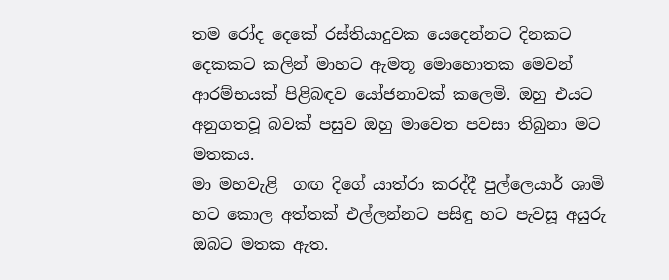තම රෝද දෙකේ රස්තියාදුවක යෙදෙන්නට දිනකට දෙකකට කලින් මාහට ඇමතූ මොහොතක මෙවන් ආරම්භයක් පිළිබඳව යෝජනාවක් කලෙමි. ඔහු එයට අනුගතවූ බවක් පසුව ඔහු මාවෙත පවසා තිබුනා මට මතකය.
මා මහවැළි  ගඟ දිගේ යාත්රා කරද්දී පුල්ලෙයාර් ශාමි හට කොල අත්තක් එල්ලන්නට පසිඳු හට පැවසූ අයුරු ඔබට මතක ඇත.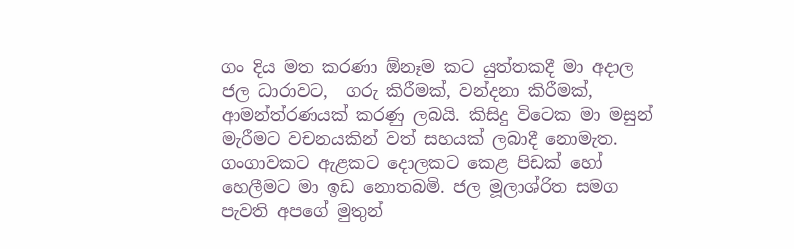ගං දිය මත කරණා ඕනෑම කට යුත්තකදී මා අදාල ජල ධාරාවට,  ගරු කිරීමක්, වන්දනා කිරීමක්, ආමන්ත්රණයක් කරණු ලබයි. කිසිදු විටෙක මා මසුන් මැරීමට වචනයකින් වත් සහයක් ලබාදී නොමැත. ගංගාවකට ඇළකට දොලකට කෙළ පිඩක් හෝ හෙලීමට මා ඉඩ නොතබමි. ජල මූලාශ්රිත සමග පැවති අපගේ මුතුන්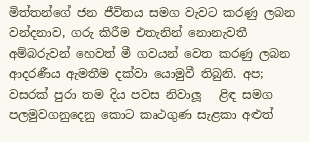මිත්තන්ගේ ජන ජීවිතය සමග වැවට කරණු ලබන වන්දනාව, ගරු කිරීම එතැනින් නොනැවතී අම්බරුවන් හෙවත් මී ගවයන් වෙත කරණු ලබන ආදරණීය ඇමතීම දක්වා යොමුවී තිබුනි. අප;  වසරක් පුරා තම දිය පවස නිවාලූ   ළිඳ සමග පලමුවගනුදෙනු කොට කෘථගුණ සැළකා අළුත්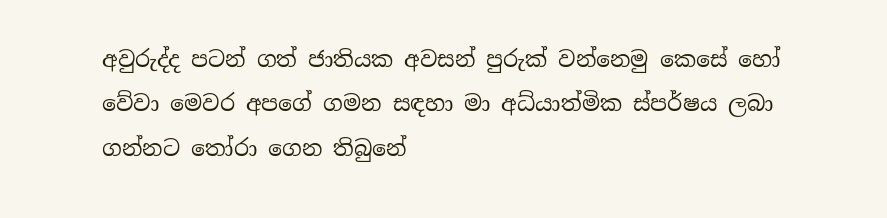අවුරුද්ද පටන් ගත් ජාතියක අවසන් පුරුක් වන්නෙමු කෙසේ හෝ වේවා මෙවර අපගේ ගමන සඳහා මා අධ්යාත්මික ස්පර්ෂය ලබා ගන්නට තෝරා ගෙන තිබුනේ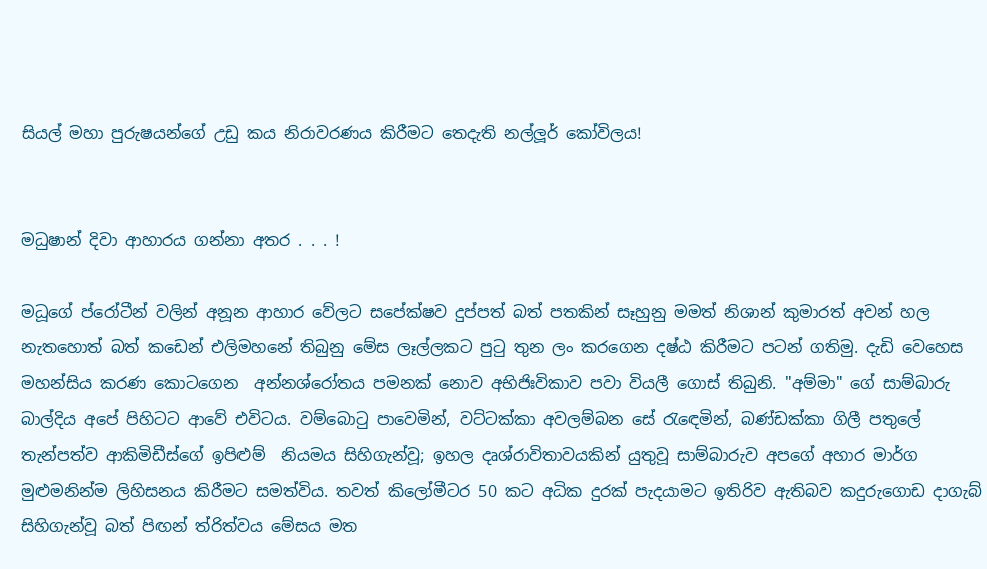සියල් මහා පුරුෂයන්ගේ උඩු කය නිරාවරණය කිරීමට තෙදැති නල්ලූර් කෝවිලය!


මධුෂාන් දිවා ආහාරය ගන්නා අතර . . . !

මධූගේ ප්රෝටීන් වලින් අනූන ආහාර වේලට සපේක්ෂව දුප්පත් බත් පතකින් සෑහුනු මමත් නිශාන් කුමාරත් අවන් හල නැතහොත් බත් කඩෙන් එලිමහනේ තිබුනු මේස ලෑල්ලකට පුටු තුන ලං කරගෙන දෂ්ඨ කිරීමට පටන් ගතිමු. දැඩි වෙහෙස මහන්සිය කරණ කොටගෙන  අන්නශ්රෝතය පමනක් නොව අභිජිඃවිකාව පවා වියලී ගොස් තිබුනි. "අම්මා" ගේ සාම්බාරු බාල්දිය අපේ පිහිටට ආවේ එවිටය. වම්බොටු පාවෙමින්, වට්ටක්කා අවලම්බන සේ රැඳෙමින්, බණ්ඩක්කා ගිලී පතුලේ තැන්පත්ව ආකිමිඩීස්ගේ ඉපිළුම්  නියමය සිහිගැන්වූ; ඉහල දෘශ්රාවිතාවයකින් යුතුවූ සාම්බාරුව අපගේ අහාර මාර්ග මුළුමනින්ම ලිහිසනය කිරීමට සමත්විය. තවත් කිලෝමීටර 50 කට අධික දුරක් පැදයාමට ඉතිරිව ඇතිබව කදුරුගොඩ දාගැබ් සිහිගැන්වූ බත් පිඟන් ත්රිත්වය මේසය මත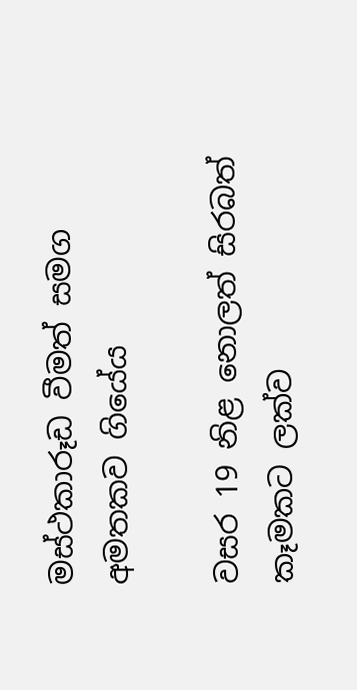මස්ථකාරූඩ වීමත් සමග අමතකව ගියේය

වසර 19 නිළ නොලත් සිරබත් කෑමකට ලක්ව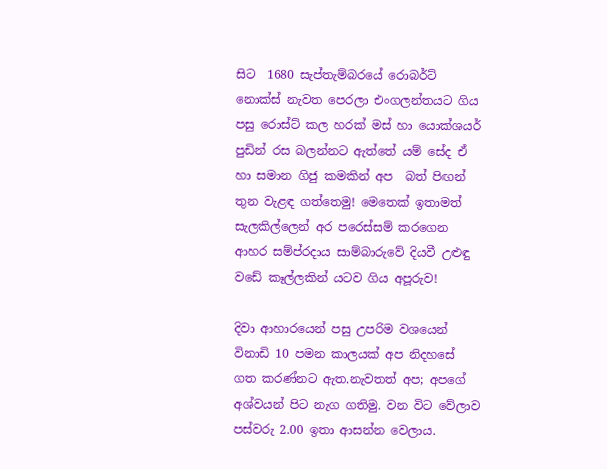සිට  1680 සැප්තැම්බරයේ රොබර්ට් නොක්ස් නැවත පෙරලා එංගලන්තයට ගිය පසු රොස්ට් කල හරක් මස් හා යොක්ශයර් පුඩින් රස බලන්නට ඇත්තේ යම් සේද ඒ හා සමාන ගිජු කමකින් අප  බත් පිඟන් තුන වැළඳ ගත්තෙමු! මෙතෙක් ඉතාමත් සැලකිල්ලෙන් අර පරෙස්සම් කරගෙන ආහර සම්ප්රදාය සාම්බාරුවේ දියවී උළුඳු වඩේ කෑල්ලකින් යටව ගිය අපූරුව!

දිවා ආහාරයෙන් පසු උපරිම වශයෙන් විනාඩි 10 පමන කාලයක් අප නිදහසේ ගත කරණ්නට ඇත.නැවතත් අප; අපගේ අශ්වයන් පිට නැග ගතිමු. වන විට වේලාව පස්වරු 2.00 ඉතා ආසන්න වෙලාය.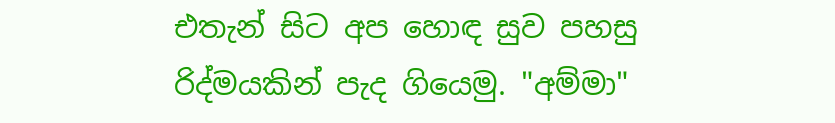එතැන් සිට අප හොඳ සුව පහසු රිද්මයකින් පැද ගියෙමු. "අම්මා"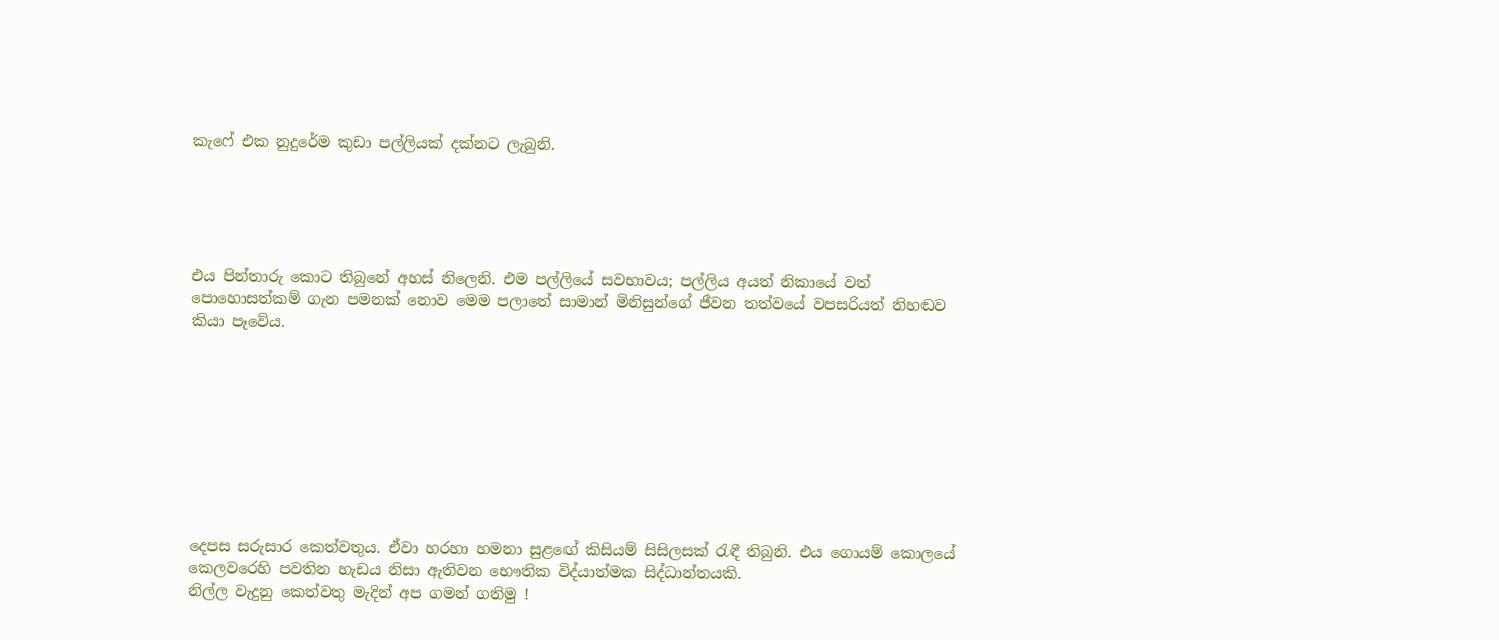කැෆේ එක නුදුරේම කුඩා පල්ලියක් දක්නට ලැබුනි.





එය පින්තාරු කොට තිබුනේ අහස් නිලෙනි. එම පල්ලියේ සවභාවය; පල්ලිය අයත් නිකායේ වත් පොහොසත්කම් ගැන පමනක් නොව මෙම පලාතේ සාමාන් මිනිසුන්ගේ ජීවන තත්වයේ වපසරියත් නිහඬව කියා පෑවේය.









දෙපස සරුසාර කෙත්වතුය. ඒවා හරහා හමනා සුළඟේ කිසියම් සිසිලසක් රැඳී තිබුනි. එය ගොයම් කොලයේ කෙලවරෙහි පවතින හැඩය නිසා ඇතිවන භෞතික විද්යාත්මක සිද්ධාන්තයකි.
නිල්ල වැදුනු කෙත්වතු මැදින් අප ගමන් ගතිමු !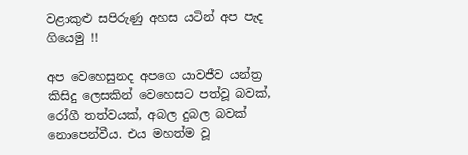වළාකුළු සපිරුණු අහස යටින් අප පැද ගියෙමු !!

අප වෙහෙසුනද අපගෙ යාවජීව යන්ත්‍ර කිසිදු ලෙසකින් වෙහෙසට පත්වූ බවක්, රෝගී තත්වයක්, අබල දුබල බවක් නොපෙන්වීය. එය මහත්ම වූ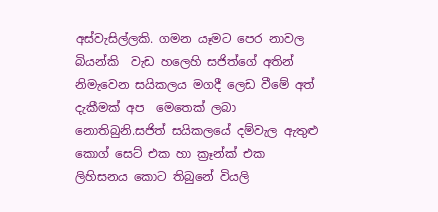අස්වැසිල්ලකි. ගමන යෑමට පෙර නාවල බියන්කි  වැඩ හලෙහි සජිත්ගේ අතින් නිමැවෙන සයිකලය මගදී ලෙඩ වීමේ අත් දැකීමක් අප  මෙතෙක් ලබා නොතිබුනි.සජිත් සයිකලයේ දම්වැල ඇතුළු කොග් සෙට් එක හා ක්‍රෑන්ක් එක ලිහිසනය කොට තිබුනේ වියලි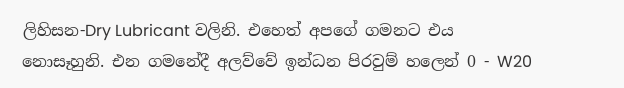ලිහිසන-Dry Lubricant වලිනි. එහෙත් අපගේ ගමනට එය නොසෑහුනි. එන ගමනේදී අලව්වේ ඉන්ධන පිරවුම් හලෙන් 0 - W20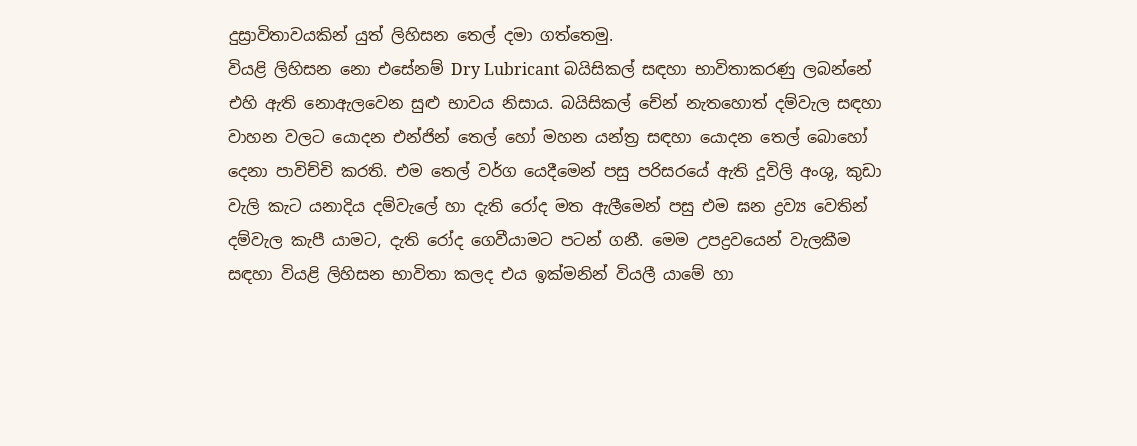දුස්‍රාවිතාවයකින් යුත් ලිහිසන තෙල් දමා ගත්තෙමු.
වියළි ලිහිසන නො එසේනම් Dry Lubricant බයිසිකල් සඳහා භාවිතාකරණු ලබන්නේ එහි ඇති නොඇලවෙන සුළු භාවය නිසාය. බයිසිකල් චේන් නැතහොත් දම්වැල සඳහා  වාහන වලට යොදන එන්ජින් තෙල් හෝ මහන යන්ත්‍ර සඳහා යොදන තෙල් බොහෝ දෙනා පාවිච්චි කරති. එම තෙල් වර්ග යෙදීමෙන් පසු පරිසරයේ ඇති දූවිලි අංශු, කුඩා වැලි කැට යනාදිය දම්වැලේ හා දැති රෝද මත ඇලීමෙන් පසු එම ඝන ද්‍රව්‍ය වෙතින් දම්වැල කැපී යාමට, දැති රෝද ගෙවීයාමට පටන් ගනී. මෙම උපද්‍රවයෙන් වැලකීම සඳහා වියළි ලිහිසන භාවිතා කලද එය ඉක්මනින් වියලී යාමේ හා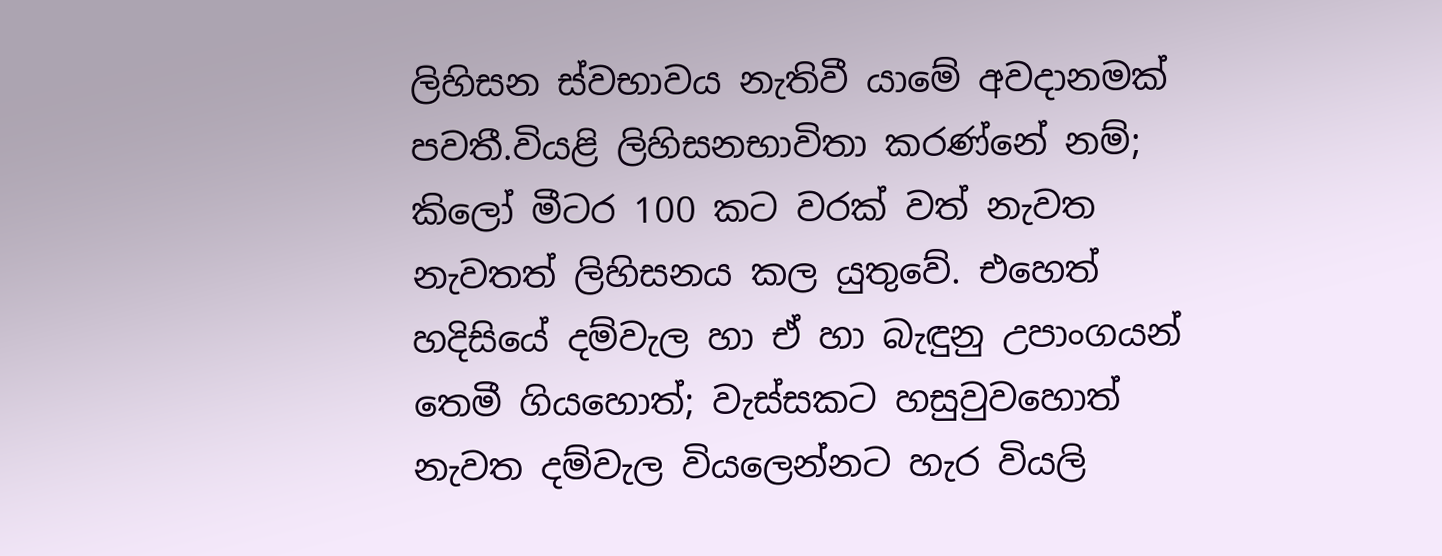ලිහිසන ස්වභාවය නැතිවී යාමේ අවදානමක් පවතී.වියළි ලිහිසනභාවිතා කරණ්නේ නම්;   කිලෝ මීටර 100 කට වරක් වත් නැවත නැවතත් ලිහිසනය කල යුතුවේ. එහෙත් හදිසියේ දම්වැල හා ඒ හා බැඳුනු උපාංගයන් තෙමී ගියහොත්; වැස්සකට හසුවුවහොත් නැවත දම්වැල වියලෙන්නට හැර වියලි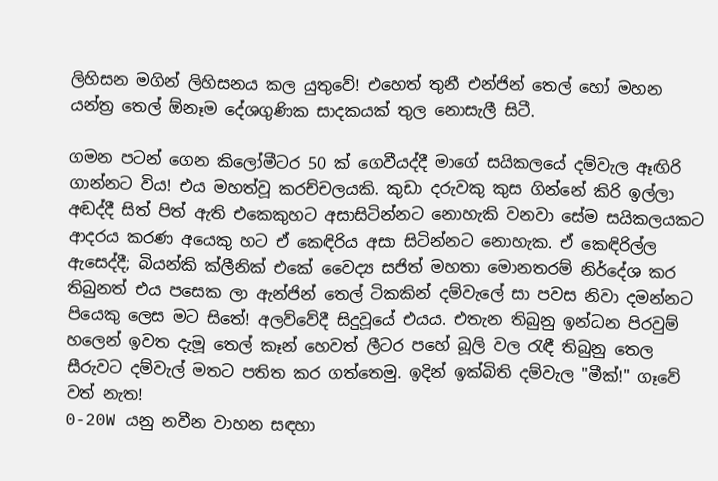ලිහිසන මගින් ලිහිසනය කල යුතුවේ! එහෙත් තුනී එන්ජින් තෙල් හෝ මහන යන්ත්‍ර තෙල් ඕනෑම දේශගුණික සාදකයක් තුල නොසැලී සිටී.

ගමන පටන් ගෙන කිලෝමීටර 50 ක් ගෙවීයද්දී මාගේ සයිකලයේ දම්වැල ඈඟිරි ගාන්නට විය! එය මහත්වූ කරච්චලයකි. කුඩා දරුවකු කුස ගින්නේ කිරි ඉල්ලා අඬද්දී සිත් පිත් ඇති එකෙකුහට අසාසිටින්නට නොහැකි වනවා සේම සයිකලයකට ආදරය කරණ අයෙකු හට ඒ කෙඳිරිය අසා සිටින්නට නොහැක. ඒ කෙඳිරිල්ල ඇසෙද්දී; බියන්කි ක්ලීනික් එකේ වෛද්‍ය සජිත් මහතා මොනතරම් නිර්දේශ කර තිබුනත් එය පසෙක ලා ඇන්ජින් තෙල් ටිකකින් දම්වැලේ සා පවස නිවා දමන්නට පියෙකු ලෙස මට සිතේ! අලව්වේදී සිදුවූයේ එයය. එතැන තිබුනු ඉන්ධන පිරවුම් හලෙන් ඉවත දැමූ තෙල් කෑන් හෙවත් ලීටර පහේ බූලි වල රැඳී තිබුනු තෙල සීරුවට දම්වැල් මතට පතිත කර ගත්තෙමු. ඉදින් ඉක්බිති දම්වැල "මීක්!" ගෑවේ වත් නැත!
0-20W යනු නවීන වාහන සඳහා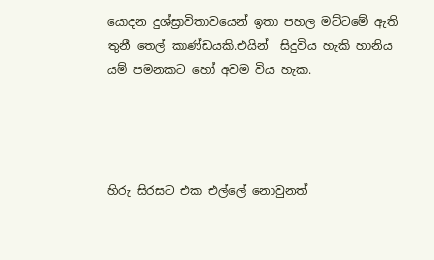යොදන දුශ්ස්‍රාවිතාවයෙන් ඉතා පහල මට්ටමේ ඇති තුනී තෙල් කාණ්ඩයකි.එයින්  සිදුවිය හැකි හානිය යම් පමනකට හෝ අවම විය හැක.




හිරු සිරසට එක එල්ලේ නොවුනත්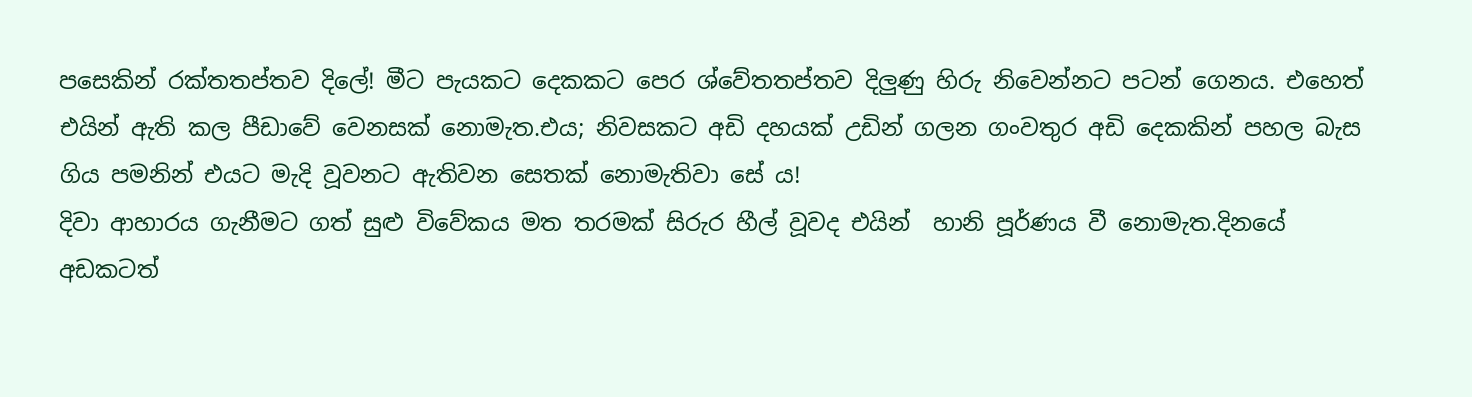පසෙකින් රක්තතප්තව දිලේ! මීට පැයකට දෙකකට පෙර ශ්වේතතප්තව දිලුණු හිරු නිවෙන්නට පටන් ගෙනය. එහෙත් එයින් ඇති කල පීඩාවේ වෙනසක් නොමැත.එය; නිවසකට අඩි දහයක් උඩින් ගලන ගංවතුර අඩි දෙකකින් පහල බැස ගිය පමනින් එයට මැදි වූවනට ඇතිවන සෙතක් නොමැතිවා සේ ය!
දිවා ආහාරය ගැනීමට ගත් සුළු විවේකය මත තරමක් සිරුර හීල් වූවද එයින්  හානි පූර්ණය වී නොමැත.දිනයේ අඩකටත්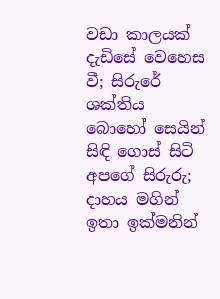වඩා කාලයක් දැඩිසේ වෙහෙස වී; සිරුරේ ශක්තිය බොහෝ සෙයින් සිඳි ගොස් සිටි අපගේ සිරුරු;  දාහය මගින් ඉතා ඉක්මනින්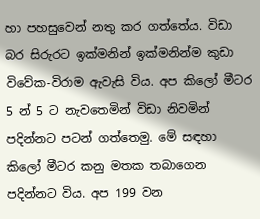හා පහසුවෙන් නතු කර ගත්තේය. විඩා බර සිරුරට ඉක්මනින් ඉක්මනින්ම කුඩා විවේක-විරාම ඇවැසි විය. අප කිලෝ මීටර 5 න් 5 ට නැවතෙමින් විඩා නිවමින් පදින්නට පටන් ගත්තෙමු. මේ සඳහා කිලෝ මීටර කනු මතක තබාගෙන පදින්නට විය. අප 199 වන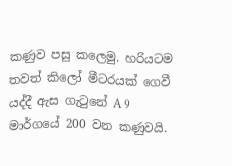කණුව පසු කලෙමු. හරියටම තවත් කිලෝ මීටරයක් ගෙවී යද්දී ඇස ගැටුනේ A 9 මාර්ගයේ 200 වන කණුවයි.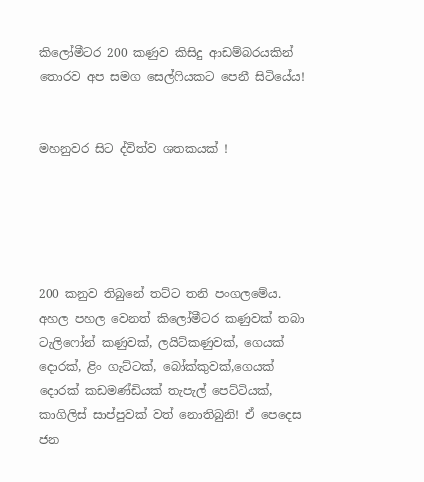කිලෝමීටර 200 කණුව කිසිදු ආඩම්බරයකින් තොරව අප සමග සෙල්ෆියකට පෙනී සිටියේය!


මහනුවර සිට ද්විත්ව ශතකයක් !





200 කනුව තිබුනේ තට්ට තනි පංගලමේය.  අහල පහල වෙනත් කිලෝමීටර කණුවක් තබා ටැලිෆෝන් කණුවක්, ලයිට්කණුවක්, ගෙයක් දොරක්, ළිං ගැට්ටක්, බෝක්කුවක්,ගෙයක් දොරක් කඩමණ්ඩියක් තැපැල් පෙට්ටියක්, කාගිලිස් සාප්පුවක් වත් නොතිබුනි! ඒ පෙදෙස ජන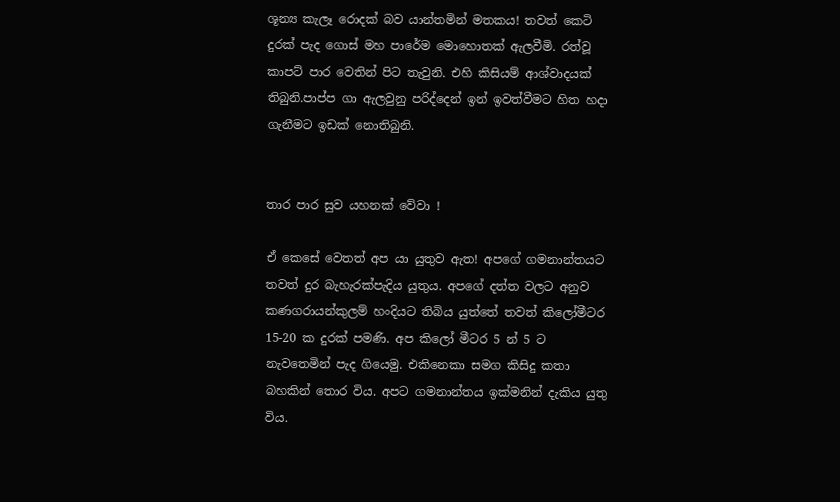ශූන්‍ය කැලෑ රොදක් බව යාන්තමින් මතකය! තවත් කෙටි දුරක් පැද ගොස් මහ පාරේම මොහොතක් ඇලවීමි. රත්වූ කාපට් පාර වෙතින් පිට තැවුනි. එහි කිසියම් ආශ්වාදයක් තිබුනි.පාප්ප ගා ඇලවුනු පරිද්දෙන් ඉන් ඉවත්වීමට හිත හදා ගැනීමට ඉඩක් නොතිබුනි.


තාර පාර සුව යහනක් වේවා !

ඒ කෙසේ වෙතත් අප යා යුතුව ඇත! අපගේ ගමනාන්තයට තවත් දුර බැහැරක්පැදිය යුතුය. අපගේ දත්ත වලට අනුව කණගරායන්කුලම් හංදියට තිබිය යුත්තේ තවත් කිලෝමීටර 15-20 ක දුරක් පමණි. අප කිලෝ මීටර 5 න් 5 ට නැවතෙමින් පැද ගියෙමු. එකිනෙකා සමග කිසිදු කතා බහකින් තොර විය. අපට ගමනාන්තය ඉක්මනින් දැකිය යුතු විය.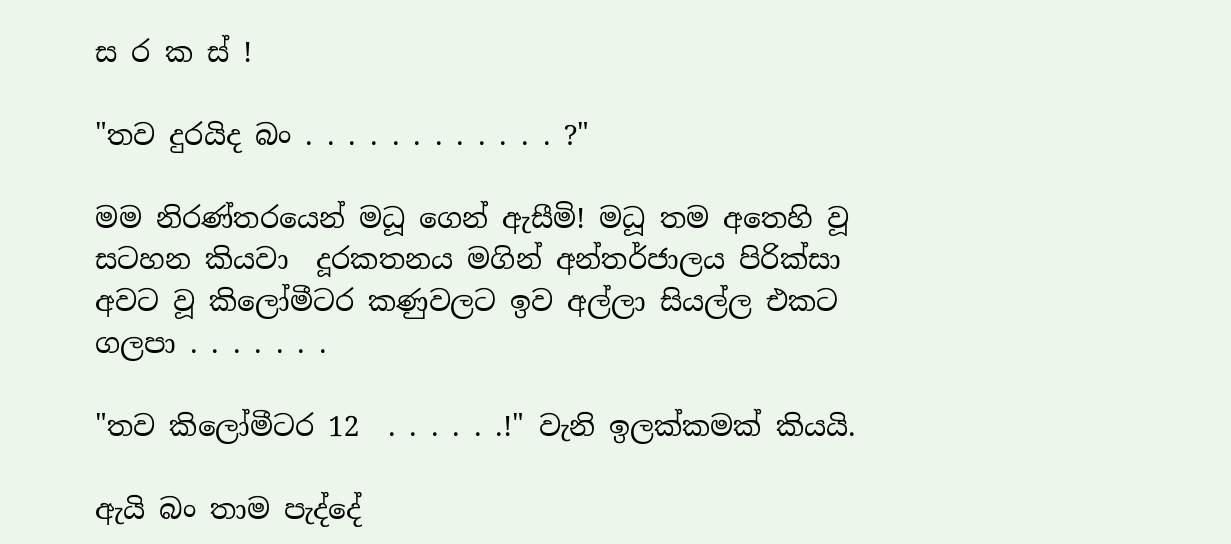ස ර ක ස් !

"තව දුරයිද බං . . . . . . . . . . . . ?"

මම නිරණ්තරයෙන් මධූ ගෙන් ඇසීමි! මධූ තම අතෙහි වූ සටහන කියවා  දූරකතනය මගින් අන්තර්ජාලය පිරික්සා අවට වූ කිලෝමීටර කණුවලට ඉව අල්ලා සියල්ල එකට ගලපා . . . . . . .

"තව කිලෝමීටර 12  . . . . . .!" වැනි ඉලක්කමක් කියයි.

ඇයි බං තාම පැද්දේ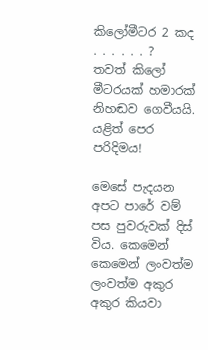කිලෝමීටර 2 කද . . . . . . ?  තවත් කිලෝ මීටරයක් හමාරක් නිහඬව ගෙවීයයි. යළිත් පෙර පරිදිමය!

මෙසේ පැදයන අපට පාරේ වම් පස පුවරුවක් දිස් විය. කෙමෙන් කෙමෙන් ලංවත්ම ලංවත්ම අකුර අකුර කියවා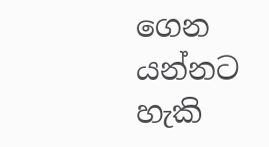ගෙන යන්නට හැකි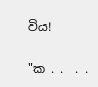විය!

"ක . .  . .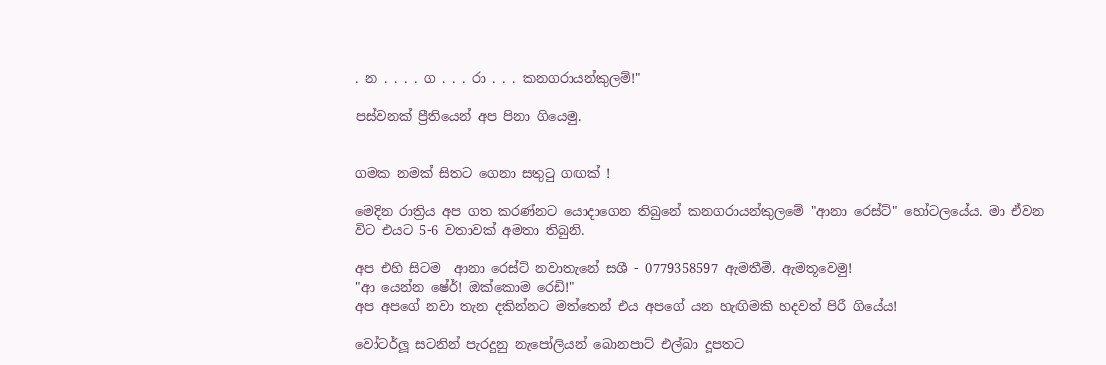. න . . . . ග . . . රා . . . කනගරායන්කුලම්!"

පස්වනක් ප්‍රීතියෙන් අප පිනා ගියෙමු.


ගමක නමක් සිතට ගෙනා සතුටු ගඟක් !

මෙදින රාත්‍රිය අප ගත කරණ්නට යොදාගෙන තිබුනේ කනගරායන්කුලමේ "ආනා රෙස්ට්" හෝටලයේය. මා ඒවන විට එයට 5-6 වතාවක් අමතා තිබුනි.

අප එහි සිටම  ආනා රෙස්ට් නවාතැනේ සශී - 0779358597 ඇමතීමි. ඇමතූවෙමු!
"ආ යෙන්න ෂේර්! ඔක්කොම රෙඩි!"
අප අපගේ නවා තැන දකින්නට මත්තෙන් එය අපගේ යන හැඟිමකි හදවත් පිරී ගියේය!

වෝටර්ලූ සටනින් පැරදුනු නැපෝලියන් බොනපාට් එල්බා දූපතට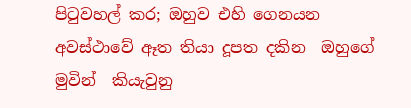පිටුවහල් කර; ඔහුව එහි ගෙනයන අවස්ථාවේ ඈත තියා දූපත දකින  ඔහුගේ මුවින්  කියැවුනු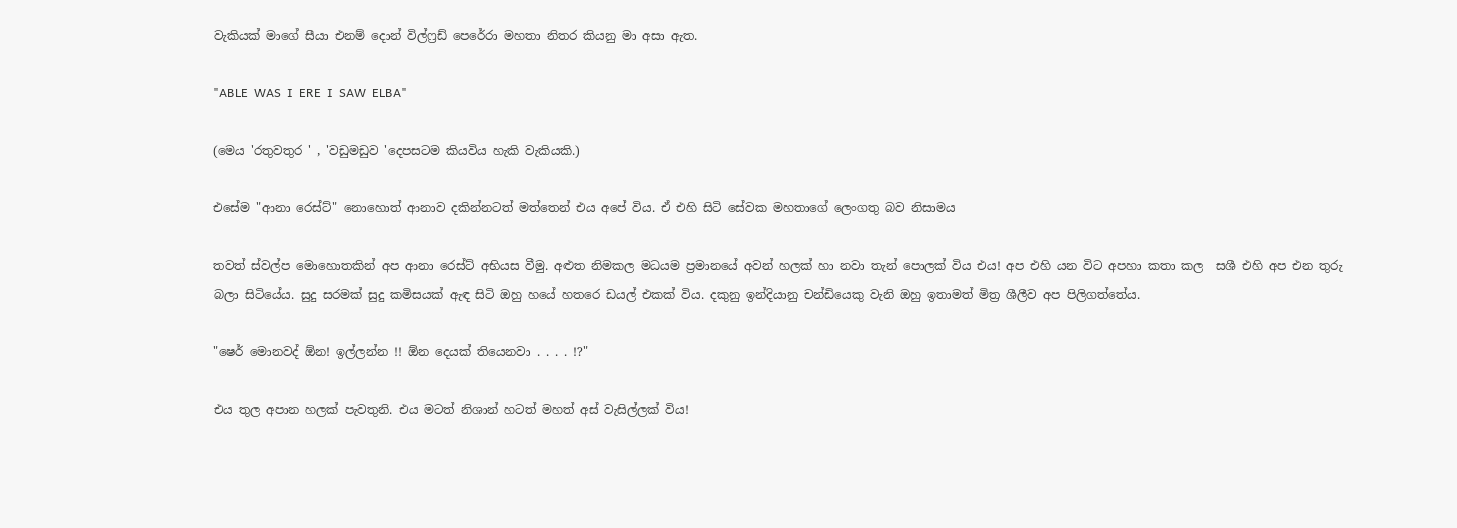වැකියක් මාගේ සීයා එනම් දොන් විල්ෆ්‍රඩ් පෙරේරා මහතා නිතර කියනු මා අසා ඇත.

"ABLE  WAS  I  ERE  I  SAW  ELBA"

(මෙය 'රතුවතුර ' , 'වඩුමඩුව 'දෙපසටම කියවිය හැකි වැකියකි.)

එසේම "ආනා රෙස්ට්" නොහොත් ආනාව දකින්නටත් මත්තෙන් එය අපේ විය. ඒ එහි සිටි සේවක මහතාගේ ලෙංගතු බව නිසාමය

තවත් ස්වල්ප මොහොතකින් අප ආනා රෙස්ට් අභියස වීමු. අළුත නිමකල මධ‍යම ප්‍රමානයේ අවන් හලක් හා නවා තැන් පොලක් විය එය! අප එහි යන විට අපහා කතා කල  සශී එහි අප එන තුරු බලා සිටියේය. සුදු සරමක් සුදු කමිසයක් ඇඳ සිටි ඔහු හයේ හතරෙ ඩයල් එකක් විය. දකුනු ඉන්දියානු චන්ඩියෙකු වැනි ඔහු ඉතාමත් මිත්‍ර ශීලීව අප පිලිගත්තේය.

"ෂෙර් මොනවද් ඕන! ඉල්ලන්න !! ඕන දෙයක් තියෙනවා . . . . !?"

එය තුල අපාන හලක් පැවතුනි. එය මටත් නිශාන් හටත් මහත් අස් වැසිල්ලක් විය!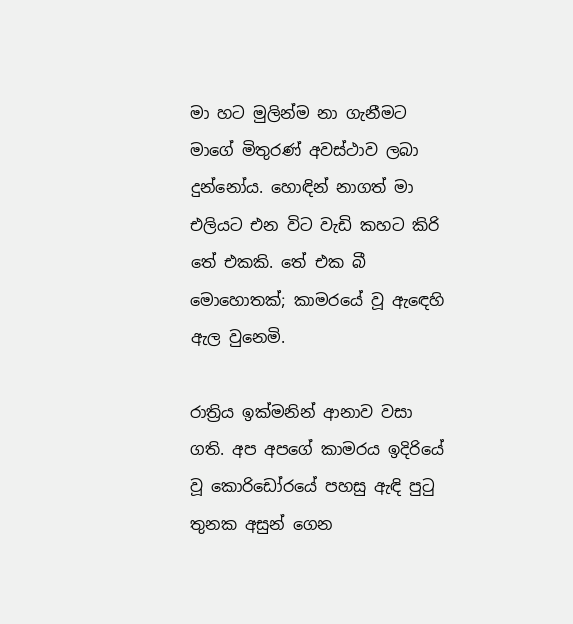මා හට මුලින්ම නා ගැනීමට මාගේ මිතුරණ් අවස්ථාව ලබා දුන්නෝය. හොඳින් නාගත් මා එලියට එන විට වැඩි කහට කිරි තේ එකකි. තේ එක බී මොහොතක්; කාමරයේ වූ ඇඳෙහි ඇල වුනෙමි.

රාත්‍රිය ඉක්මනින් ආනාව වසා ගති. අප අපගේ කාමරය ඉදිරියේ වූ කොරිඩෝරයේ පහසු ඇඳි පුටු තුනක අසුන් ගෙන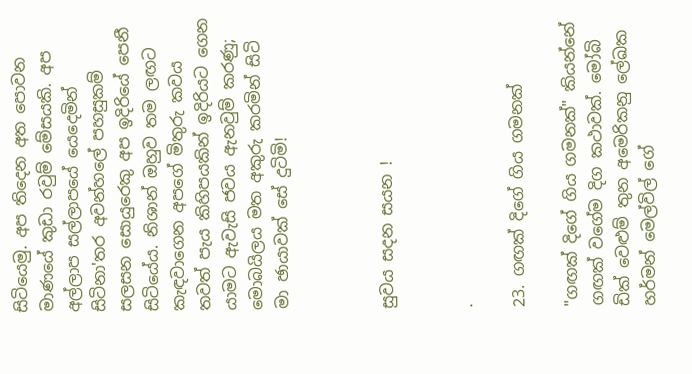සිටියෙමු. අප තිදෙන අත පොවන මාණයේ කුඩා රවුම් මේසයකි. අප අල්ලාප සල්ලාපයේ යෙදෙමින් සිටිනා'තර අවන්හලේ පහසුකම් සලසන සොයුරෙකු අප ඉදිරියේ පෙනී සිටියේය. නිශාන් ඔහුව තම ලඟට කැඳවාගෙන අපගේ මිතුරු කවය තවත් පැය කිහිපයකින් ඉදිරියට ගෙන යාමට ඇවැසි ජවය ඇනවුම් කරණු; මොබයිලය මත අකුරු කරමින් සිටි මා ඡායාවක් සේ දුටිමි!



සුවය සදන සයන !


.

23. ගඟක් දිගේ ගිය ගමනක්

"ගඟක් දිගේ ගිය ගමනක්" කියන්නේ ගඟක් වගේම දිග කථාවක්. මෝබි ඩික් වෙළුම් තුන අමෙරිකනු ලේඛක හර්මන් මෙල්විල් ගේ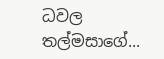ධවල තල්මසාගේ...